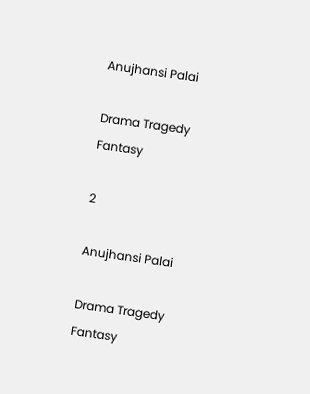Anujhansi Palai

Drama Tragedy Fantasy

2

Anujhansi Palai

Drama Tragedy Fantasy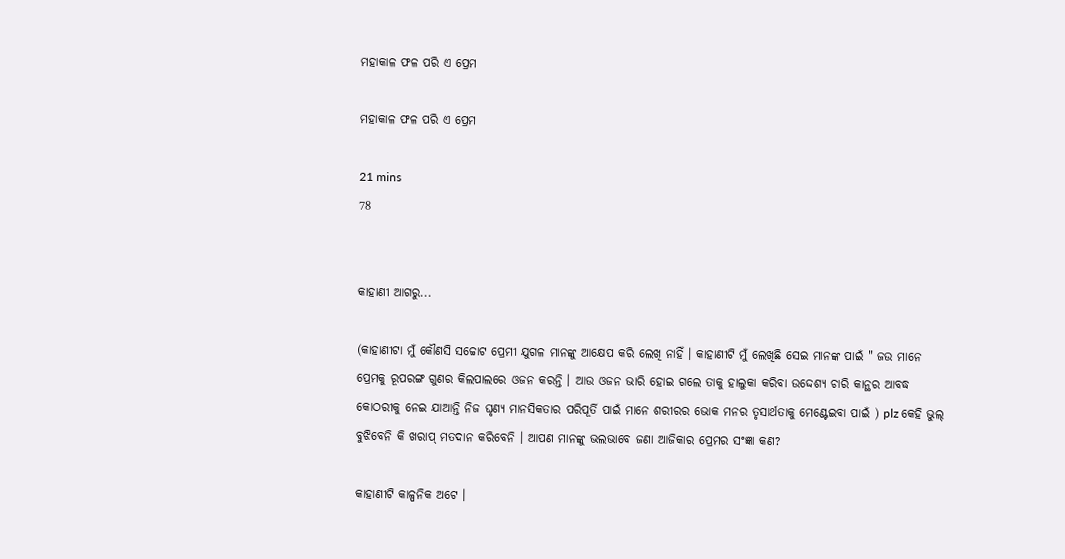ମହାକାଳ ଫଳ ପରି ଏ ପ୍ରେମ

ମହାକାଳ ଫଳ ପରି ଏ ପ୍ରେମ

21 mins
78


କାହାଣୀ ଆଗରୁ...

(କାହାଣୀଟା ମୁଁ କୌଣସି ସଚ୍ଚୋଟ ପ୍ରେମୀ ଯୁଗଳ ମାନଙ୍କୁ ଆକ୍ଷେପ କରି ଲେଖି ନାହିଁ । କାହାଣୀଟି ମୁଁ ଲେଖିଛି ସେଇ ମାନଙ୍କ ପାଇଁ " ଜଉ ମାନେ ପ୍ରେମକୁ ରୂପରଙ୍ଗ ଗୁଣର କିଲପାଲରେ ଓଜନ କରନ୍ତି । ଆଉ ଓଜନ ଭାରି ହୋଇ ଗଲେ ତାକୁ ହାଲୁକା କରିବା ଉଦ୍ଦେଶ୍ୟ ଚାରି କାନ୍ଥର ଆବଦ୍ଧ କୋଠରୀକୁ ନେଇ ଯାଆନ୍ତି ନିଜ ଘୃଣ୍ୟ ମାନସିକତାର ପରିପୂର୍ତି ପାଇଁ ମାନେ ଶରୀରର ଭୋକ ମନର ତୃସାର୍ଥତାକୁ ମେଣ୍ଟେଇବା ପାଇଁ ) plz କେହି ଭୁଲ୍ ବୁଝିବେନି କି ଖରାପ୍ ମତଦାନ କରିବେନି । ଆପଣ ମାନଙ୍କୁ ଭଲଭାବେ ଜଣା ଆଜିକାର ପ୍ରେମର ସଂଜ୍ଞା କଣ?

କାହାଣୀଟି କାଳ୍ପନିକ ଅଟେ ।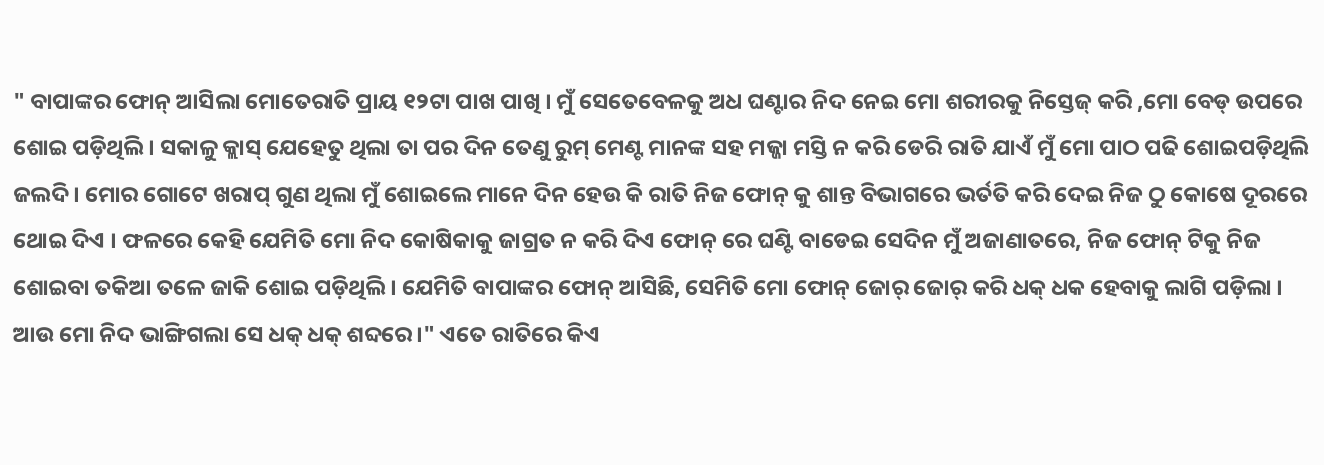" ବାପାଙ୍କର ଫୋନ୍ ଆସିଲା ମୋତେରାତି ପ୍ରାୟ ୧୨ଟା ପାଖ ପାଖି । ମୁଁ ସେତେବେଳକୁ ଅଧ ଘଣ୍ଟାର ନିଦ ନେଇ ମୋ ଶରୀରକୁ ନିସ୍ତେଜ୍ କରି ,ମୋ ବେଡ୍ ଉପରେ ଶୋଇ ପଡ଼ିଥିଲି । ସକାଳୁ କ୍ଲାସ୍ ଯେହେତୁ ଥିଲା ତା ପର ଦିନ ତେଣୁ ରୁମ୍ ମେଣ୍ଟ ମାନଙ୍କ ସହ ମଜ୍ଜା ମସ୍ତି ନ କରି ଡେରି ରାତି ଯାଏଁ ମୁଁ ମୋ ପାଠ ପଢି ଶୋଇପଡ଼ିଥିଲି ଜଲଦି । ମୋର ଗୋଟେ ଖରାପ୍ ଗୁଣ ଥିଲା ମୁଁ ଶୋଇଲେ ମାନେ ଦିନ ହେଉ କି ରାତି ନିଜ ଫୋନ୍ କୁ ଶାନ୍ତ ବିଭାଗରେ ଭର୍ତତି କରି ଦେଇ ନିଜ ଠୁ କୋଷେ ଦୂରରେ ଥୋଇ ଦିଏ । ଫଳରେ କେହି ଯେମିତି ମୋ ନିଦ କୋଷିକାକୁ ଜାଗ୍ରତ ନ କରି ଦିଏ ଫୋନ୍ ରେ ଘଣ୍ଟି ବାଡେଇ ସେଦିନ ମୁଁ ଅଜାଣାତରେ, ନିଜ ଫୋନ୍ ଟିକୁ ନିଜ ଶୋଇବା ତକିଆ ତଳେ ଜାକି ଶୋଇ ପଡ଼ିଥିଲି । ଯେମିତି ବାପାଙ୍କର ଫୋନ୍ ଆସିଛି, ସେମିତି ମୋ ଫୋନ୍ ଜୋର୍ ଜୋର୍ କରି ଧକ୍ ଧକ ହେବାକୁ ଲାଗି ପଡ଼ିଲା । ଆଉ ମୋ ନିଦ ଭାଙ୍ଗିଗଲା ସେ ଧକ୍ ଧକ୍ ଶବ୍ଦରେ।" ଏତେ ରାତିରେ କିଏ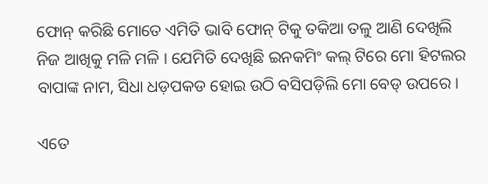ଫୋନ୍ କରିଛି ମୋତେ ଏମିତି ଭାବି ଫୋନ୍ ଟିକୁ ତକିଆ ତଳୁ ଆଣି ଦେଖିଲି ନିଜ ଆଖିକୁ ମଳି ମଳି । ଯେମିତି ଦେଖିଛି ଇନକମିଂ କଲ୍ ଟିରେ ମୋ ହିଟଲର ବାପାଙ୍କ ନାମ, ସିଧା ଧଡ଼ପକଡ ହୋଇ ଉଠି ବସିପଡ଼ିଲି ମୋ ବେଡ୍ ଉପରେ ।

ଏତେ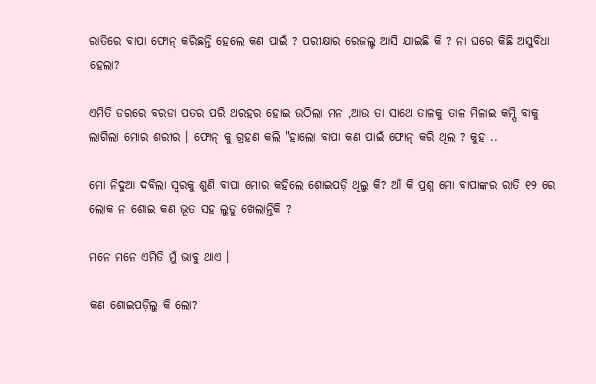ରାତିରେ ବାପା ଫୋନ୍ କରିଛନ୍ତି ହେଲେ କଣ ପାଇଁ ? ପରୀକ୍ଷାର ରେଜଲ୍ଟ ଆସି ଯାଇଛି କି ? ନା ଘରେ କିଛି ଅସୁବିଧା ହେଲା?

ଏମିତି ଡରରେ ବରଡା ପତର ପରି ଥରହର ହୋଇ ଉଠିଲା ମନ ,ଆଉ ତା ସାଥେ ତାଳକୁ ତାଳ ମିଳାଇ କମ୍ପି ବାକୁ ଲାଗିଲା ମୋର ଶରୀର । ଫୋନ୍ କୁ ଗ୍ରହଣ କଲି "ହାଲୋ ବାପା କଣ ପାଇଁ ଫୋନ୍ କରି ଥିଲ ? କୁହ ..

ମୋ ନିଦୁଆ ଦବିଲା ସ୍ଵରକୁ ଶୁଣି ବାପା ମୋର କହିଲେ ଶୋଇପଡ଼ି ଥିଲୁ କି? ଆଁ କି ପ୍ରଶ୍ନ ମୋ ବାପାଙ୍କର ରାତି ୧୨ ରେ ଲୋକ ନ ଶୋଇ କଣ ଭୂତ ସହ ଲୁଡୁ ଖେଲାନ୍ତିକି ?

ମନେ ମନେ ଏମିତି ମୁଁ ଭାବୁ ଥାଏ ।

କଣ ଶୋଇପଡ଼ିଲୁ କି ଲୋ?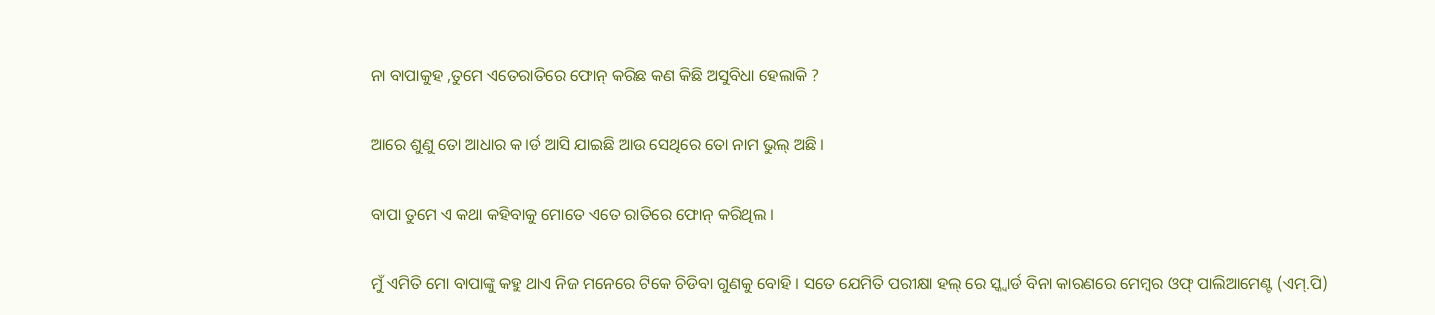ନା ବାପାକୁହ ,ତୁମେ ଏତେରାତିରେ ଫୋନ୍ କରିଛ କଣ କିଛି ଅସୁବିଧା ହେଲାକି ?

ଆରେ ଶୁଣୁ ତୋ ଆଧାର କ।ର୍ଡ ଆସି ଯାଇଛି ଆଉ ସେଥିରେ ତୋ ନାମ ଭୁଲ୍ ଅଛି ।

ବାପା ତୁମେ ଏ କଥା କହିବାକୁ ମୋତେ ଏତେ ରାତିରେ ଫୋନ୍ କରିଥିଲ ।

ମୁଁ ଏମିତି ମୋ ବାପାଙ୍କୁ କହୁ ଥାଏ ନିଜ ମନେରେ ଟିକେ ଚିଡିବା ଗୁଣକୁ ବୋହି । ସତେ ଯେମିତି ପରୀକ୍ଷା ହଲ୍ ରେ ସ୍କ୍ୱାର୍ଡ ବିନା କାରଣରେ ମେମ୍ବର ଓଫ୍ ପାଲିଆମେଣ୍ଟ (ଏମ୍.ପି)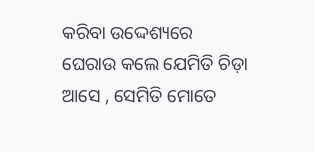କରିବା ଉଦ୍ଦେଶ୍ୟରେ  ଘେରାଉ କଲେ ଯେମିତି ଚିଡ଼ା ଆସେ , ସେମିତି ମୋତେ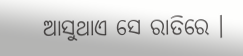ଆସୁଥାଏ ସେ ରାତିରେ ।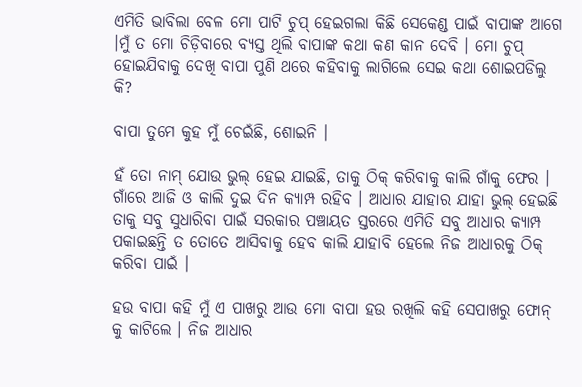ଏମିତି ଭାବିଲା ବେଳ ମୋ ପାଟି ଚୁପ୍ ହେଇଗଲା କିଛି ସେକେଣ୍ଡ ପାଇଁ ବାପାଙ୍କ ଆଗେ ।ମୁଁ ତ ମୋ ଚିଡ଼ିବାରେ ବ୍ୟସ୍ତ ଥିଲି ବାପାଙ୍କ କଥା କଣ କାନ ଦେବି । ମୋ ଚୁପ୍ ହୋଇଯିବାକୁ ଦେଖି ବାପା ପୁଣି ଥରେ କହିବାକୁ ଲାଗିଲେ ସେଇ କଥା ଶୋଇପଡିଲୁ କି?

ବାପା ତୁମେ କୁହ ମୁଁ ଚେଇଁଛି, ଶୋଇନି ।

ହଁ ତୋ ନାମ୍ ଯୋଉ ଭୁଲ୍ ହେଇ ଯାଇଛି, ତାକୁ ଠିକ୍ କରିବାକୁ କାଲି ଗାଁକୁ ଫେର । ଗାଁରେ ଆଜି ଓ କାଲି ଦୁଇ ଦିନ କ୍ୟାମ୍ପ ରହିବ । ଆଧାର ଯାହାର ଯାହା ଭୁଲ୍ ହେଇଛି ତାକୁ ସବୁ ସୁଧାରିବା ପାଇଁ ସରକାର ପଞ୍ଚାୟତ ସ୍ତରରେ ଏମିତି ସବୁ ଆଧାର କ୍ୟାମ୍ପ ପକାଇଛନ୍ତି ତ ତୋତେ ଆସିବାକୁ ହେବ କାଲି ଯାହାବି ହେଲେ ନିଜ ଆଧାରକୁ ଠିକ୍ କରିବା ପାଇଁ ।

ହଉ ବାପା କହି ମୁଁ ଏ ପାଖରୁ ଆଉ ମୋ ବାପା ହଉ ରଖିଲି କହି ସେପାଖରୁ ଫୋନ୍ କୁ କାଟିଲେ । ନିଜ ଆଧାର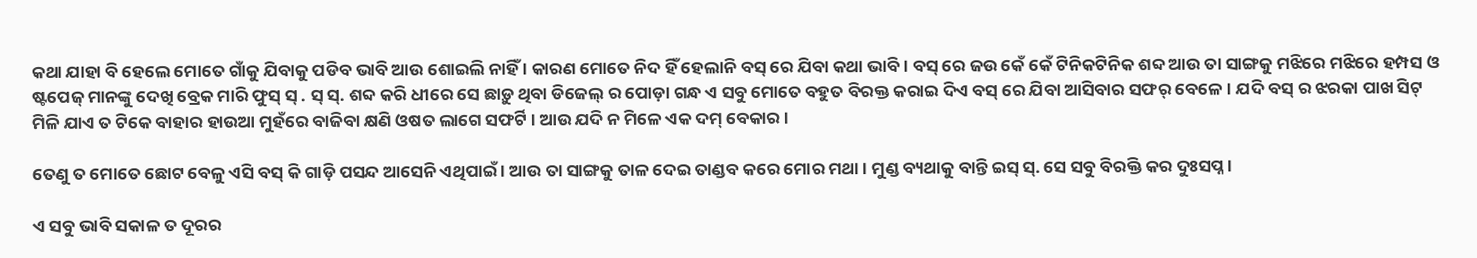କଥା ଯାହା ବି ହେଲେ ମୋତେ ଗାଁକୁ ଯିବାକୁ ପଡିବ ଭାବି ଆଉ ଶୋଇଲି ନାହିଁ । କାରଣ ମୋତେ ନିଦ ହିଁ ହେଲାନି ବସ୍ ରେ ଯିବା କଥା ଭାବି । ବସ୍ ରେ ଜଉ କେଁ କେଁ ଟିନିକଟିନିକ ଶବ୍ଦ ଆଉ ତା ସାଙ୍ଗକୁ ମଝିରେ ମଝିରେ ହମ୍ପସ ଓ ଷ୍ଟପେଜ୍ ମାନଙ୍କୁ ଦେଖି ବ୍ରେକ ମାରି ଫୁସ୍ ସ୍ . ସ୍ ସ୍. ଶବ୍ଦ କରି ଧୀରେ ସେ ଛାଡ଼ୁ ଥିବା ଡିଜେଲ୍ ର ପୋଡ଼ା ଗନ୍ଧ ଏ ସବୁ ମୋତେ ବହୁତ ବିରକ୍ତ କରାଇ ଦିଏ ବସ୍ ରେ ଯିବା ଆସିବାର ସଫର୍ ବେଳେ। ଯଦି ବସ୍ ର ଝରକା ପାଖ ସିଟ୍ ମିଳି ଯାଏ ତ ଟିକେ ବାହାର ହାଉଆ ମୁହଁରେ ବାଜିବା କ୍ଷଣି ଓଷତ ଲାଗେ ସଫର୍ଟି । ଆଉ ଯଦି ନ ମିଳେ ଏକ ଦମ୍ ବେକାର ।

ତେଣୁ ତ ମୋତେ ଛୋଟ ବେଳୁ ଏସି ବସ୍ କି ଗାଡ଼ି ପସନ୍ଦ ଆସେନି ଏଥିପାଇଁ । ଆଉ ତା ସାଙ୍ଗକୁ ତାଳ ଦେଇ ତାଣ୍ଡବ କରେ ମୋର ମଥା । ମୁଣ୍ଡ ବ୍ୟଥାକୁ ବାନ୍ତି ଇସ୍ ସ୍. ସେ ସବୁ ବିରକ୍ତି କର ଦୁଃସପ୍ନ ।

ଏ ସବୁ ଭାବି ସକାଳ ତ ଦୂରର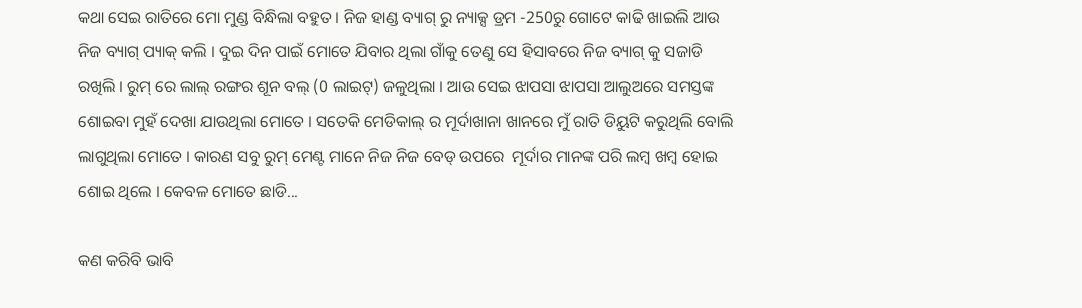କଥା ସେଇ ରାତିରେ ମୋ ମୁଣ୍ଡ ବିନ୍ଧିଲା ବହୁତ । ନିଜ ହାଣ୍ଡ ବ୍ୟାଗ୍ ରୁ ନ୍ୟାକ୍ସ ଡ୍ରମ -250ରୁ ଗୋଟେ କାଢି ଖାଇଲି ଆଉ ନିଜ ବ୍ୟାଗ୍ ପ୍ୟାକ୍ କଲି । ଦୁଇ ଦିନ ପାଇଁ ମୋତେ ଯିବାର ଥିଲା ଗାଁକୁ ତେଣୁ ସେ ହିସାବରେ ନିଜ ବ୍ୟାଗ୍ କୁ ସଜାଡି ରଖିଲି । ରୁମ୍ ରେ ଲାଲ୍ ରଙ୍ଗର ଶୂନ ବଲ୍ (0 ଲାଇଟ୍) ଜଳୁଥିଲା । ଆଉ ସେଇ ଝାପସା ଝାପସା ଆଲୁଅରେ ସମସ୍ତଙ୍କ ଶୋଇବା ମୁହଁ ଦେଖା ଯାଉଥିଲା ମୋତେ । ସତେକି ମେଡିକାଲ୍ ର ମୂର୍ଦାଖାନା ଖାନରେ ମୁଁ ରାତି ଡିୟୁଟି କରୁଥିଲି ବୋଲି ଲାଗୁଥିଲା ମୋତେ । କାରଣ ସବୁ ରୁମ୍ ମେଣ୍ଟ ମାନେ ନିଜ ନିଜ ବେଡ୍ ଉପରେ  ମୂର୍ଦାର ମାନଙ୍କ ପରି ଲମ୍ବ ଖମ୍ବ ହୋଇ ଶୋଇ ଥିଲେ । କେବଳ ମୋତେ ଛାଡି...

କଣ କରିବି ଭାବି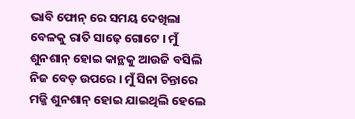ଭାବି ଫୋନ୍ ରେ ସମୟ ଦେଖିଲା ବେଳକୁ ରାତି ସାଢ଼େ ଗୋଟେ । ମୁଁ ଶୁନଶାନ୍ ହୋଇ କାନ୍ଥକୁ ଆଉଜି ବସିଲି ନିଜ ବେଡ୍ ଉପରେ । ମୁଁ ସିନା ଚିନ୍ତାରେ ମଜ୍ଜି ଶୁନଶାନ୍ ହୋଇ ଯାଇଥିଲି ହେଲେ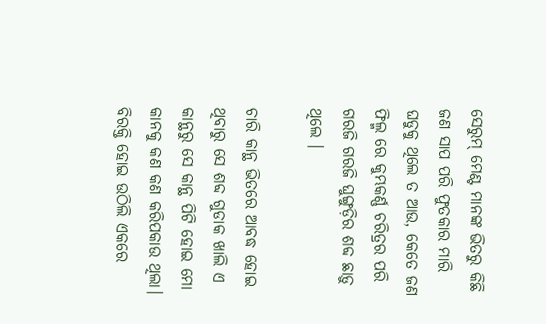ସେରୁମ୍ ମେଣ୍ଟ ମାନଙ୍କ ଭିତରୁ କିଛି ଜଣ ସାପ ପରି ଫୁତକାର ମାରି ଘଡୁକୁ ଥିଲେ ତ ଆଉ, କେତେ ଜଣ ଫିଲ୍ମ ରେ କୁମ୍ଭକର୍ଣ୍ଣ ଚରିତ୍ରର ପରି ଗରଜି ଗରଜି ଘୁଙ୍ଗୁଡ଼ିର ଶବ୍ଦ ଛାଡ଼ୁ ଥିଲେ ।

ଚାରି କାନ୍ଥ ଭିତରେ ଆବଦ୍ଧ ହୋଇ ଥିବାରୁ ସେ ଶବ୍ଦ ଗୁଡାକ ଖାଲି ଏ କାନ୍ଥରୁ ସେ କାନ୍ଥ ପିଟି ହୋଇ ମୋ କାନକୁ କଣ କଣ କରିପକାଉ ଥିଲା। ବିରକ୍ତି ହୋଇ ଉଠିଲି ଏକରେ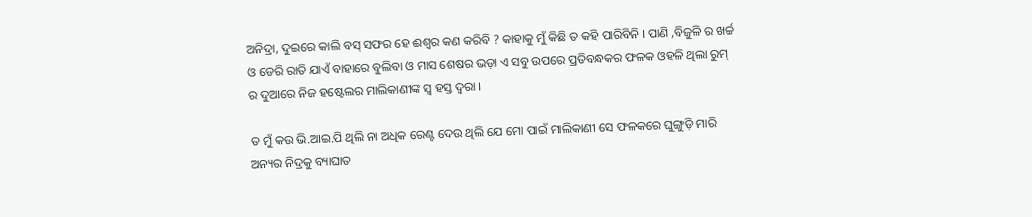ଅନିଦ୍ରା, ଦୁଇରେ କାଲି ବସ୍ ସଫର ହେ ଈଶ୍ୱର କଣ କରିବି ? କାହାକୁ ମୁଁ କିଛି ତ କହି ପାରିବିନି । ପାଣି ,ବିଜୁଳି ର ଖର୍ଚ୍ଚ ଓ ଡେରି ରାତି ଯାଏଁ ବାହାରେ ବୁଲିବା ଓ ମାସ ଶେଷର ଭଡ଼ା ଏ ସବୁ ଉପରେ ପ୍ରତିବନ୍ଧକର ଫଳକ ଓହଳି ଥିଲା ରୁମ୍ ର ଦୁଆରେ ନିଜ ହଷ୍ଟେଲର ମାଲିକାଣୀଙ୍କ ସ୍ୱ ହସ୍ତ ଦ୍ବରା ।

ତ ମୁଁ କଉ ଭି.ଆଇ.ପି ଥିଲି ନା ଅଧିକ ରେଣ୍ଟ ଦେଉ ଥିଲି ଯେ ମୋ ପାଇଁ ମାଲିକାଣୀ ସେ ଫଳକରେ ଘୁଙ୍ଗୁଡ଼ି ମାରି ଅନ୍ୟର ନିଦ୍ରକୁ ବ୍ୟାଘାତ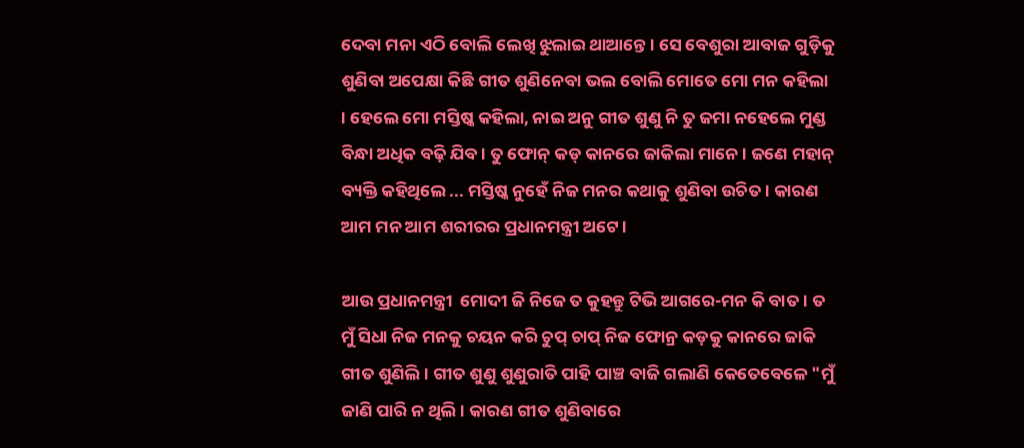ଦେବା ମନା ଏଠି ବୋଲି ଲେଖି ଝୁଲାଇ ଥାଆନ୍ତେ । ସେ ବେଶୁରା ଆବାଜ ଗୁଡ଼ିକୁ ଶୁଣିବା ଅପେକ୍ଷା କିଛି ଗୀତ ଶୁଣିନେବା ଭଲ ବୋଲି ମୋତେ ମୋ ମନ କହିଲା । ହେଲେ ମୋ ମସ୍ତିଷ୍କ କହିଲା, ନାଇ ଅନୁ ଗୀତ ଶୁଣୁ ନି ତୁ ଜମା ନହେଲେ ମୁଣ୍ଡ ବିନ୍ଧା ଅଧିକ ବଢ଼ି ଯିବ । ତୁ ଫୋନ୍ କଡ୍ କାନରେ ଜାକିଲା ମାନେ । ଜଣେ ମହାନ୍ ବ୍ୟକ୍ତି କହିଥିଲେ ... ମସ୍ତିଷ୍କ ନୁହେଁ ନିଜ ମନର କଥାକୁ ଶୁଣିବା ଉଚିତ । କାରଣ ଆମ ମନ ଆମ ଶରୀରର ପ୍ରଧାନମନ୍ତ୍ରୀ ଅଟେ ।

ଆଉ ପ୍ରଧାନମନ୍ତ୍ରୀ  ମୋଦୀ ଜି ନିଜେ ତ କୁହନ୍ତୁ ଟିଭି ଆଗରେ-ମନ କି ବାତ । ତ ମୁଁ ସିଧା ନିଜ ମନକୁ ଚୟନ କରି ଚୁପ୍ ଚାପ୍ ନିଜ ଫୋନ୍ର କଡ଼କୁ କାନରେ ଜାକି ଗୀତ ଶୁଣିଲି । ଗୀତ ଶୁଣୁ ଶୁଣୁରାତି ପାହି ପାଞ୍ଚ ବାଜି ଗଲାଣି କେତେବେଳେ "ମୁଁ ଜାଣି ପାରି ନ ଥିଲି । କାରଣ ଗୀତ ଶୁଣିବାରେ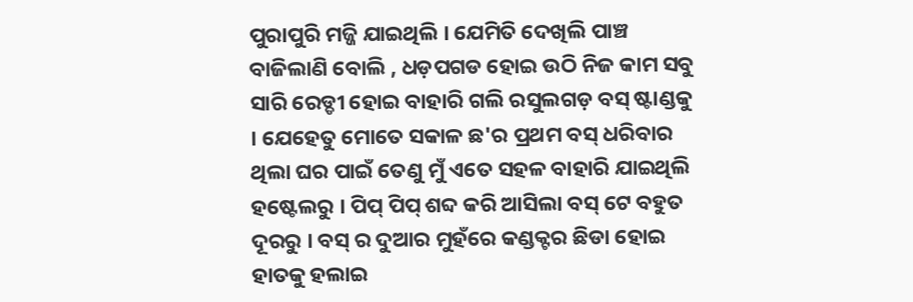ପୁରାପୁରି ମଜ୍ଜି ଯାଇଥିଲି । ଯେମିତି ଦେଖିଲି ପାଞ୍ଚ ବାଜିଲାଣି ବୋଲି , ଧଡ଼ପଗଡ ହୋଇ ଉଠି ନିଜ କାମ ସବୁ ସାରି ରେଡ୍ଡୀ ହୋଇ ବାହାରି ଗଲି ରସୁଲଗଡ଼ ବସ୍ ଷ୍ଟାଣ୍ଡକୁ । ଯେହେତୁ ମୋତେ ସକାଳ ଛ'ର ପ୍ରଥମ ବସ୍ ଧରିବାର ଥିଲା ଘର ପାଇଁ ତେଣୁ ମୁଁ ଏତେ ସହଳ ବାହାରି ଯାଇଥିଲି ହଷ୍ଟେଲରୁ । ପିପ୍ ପିପ୍ ଶବ୍ଦ କରି ଆସିଲା ବସ୍ ଟେ ବହୁତ ଦୂରରୁ । ବସ୍ ର ଦୁଆର ମୁହଁରେ କଣ୍ଡକ୍ଟର ଛିଡା ହୋଇ ହାତକୁ ହଲାଇ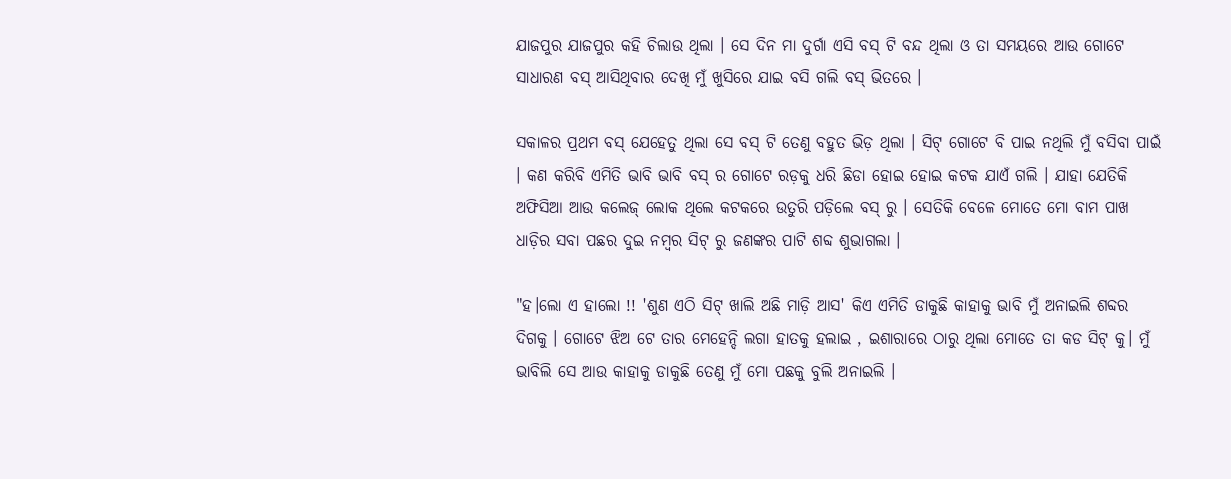ଯାଜପୁର ଯାଜପୁର କହି ଚିଲାଉ ଥିଲା । ସେ ଦିନ ମା ଦୁର୍ଗା ଏସି ବସ୍ ଟି ବନ୍ଦ ଥିଲା ଓ ତା ସମୟରେ ଆଉ ଗୋଟେ ସାଧାରଣ ବସ୍ ଆସିଥିବାର ଦେଖି ମୁଁ ଖୁସିରେ ଯାଇ ବସି ଗଲି ବସ୍ ଭିତରେ ।

ସକାଳର ପ୍ରଥମ ବସ୍ ଯେହେତୁ ଥିଲା ସେ ବସ୍ ଟି ତେଣୁ ବହୁତ ଭିଡ଼ ଥିଲା । ସିଟ୍ ଗୋଟେ ବି ପାଇ ନଥିଲି ମୁଁ ବସିବା ପାଇଁ । କଣ କରିବି ଏମିତି ଭାବି ଭାବି ବସ୍ ର ଗୋଟେ ରଡ଼କୁ ଧରି ଛିଡା ହୋଇ ହୋଇ କଟକ ଯାଏଁ ଗଲି । ଯାହା ଯେତିକି ଅଫିସିଆ ଆଉ କଲେଜ୍ ଲୋକ ଥିଲେ କଟକରେ ଉତୁରି ପଡ଼ିଲେ ବସ୍ ରୁ । ସେତିକି ବେଳେ ମୋତେ ମୋ ବାମ ପାଖ ଧାଡ଼ିର ସବା ପଛର ଦୁଇ ନମ୍ବର ସିଟ୍ ରୁ ଜଣଙ୍କର ପାଟି ଶବ୍ଦ ଶୁଭାଗଲା ।

"ହ।ଲୋ ଏ ହାଲୋ !! 'ଶୁଣ ଏଠି ସିଟ୍ ଖାଲି ଅଛି ମାଡ଼ି ଆସ' କିଏ ଏମିତି ଡାକୁଛି କାହାକୁ ଭାବି ମୁଁ ଅନାଇଲି ଶବ୍ଦର ଦିଗକୁ । ଗୋଟେ ଝିଅ ଟେ ତାର ମେହେନ୍ଦି ଲଗା ହାତକୁ ହଲାଇ , ଇଶାରାରେ ଠାରୁ ଥିଲା ମୋତେ ତା କଡ ସିଟ୍ କୁ। ମୁଁ ଭାବିଲି ସେ ଆଉ କାହାକୁ ଡାକୁଛି ତେଣୁ ମୁଁ ମୋ ପଛକୁ ବୁଲି ଅନାଇଲି ।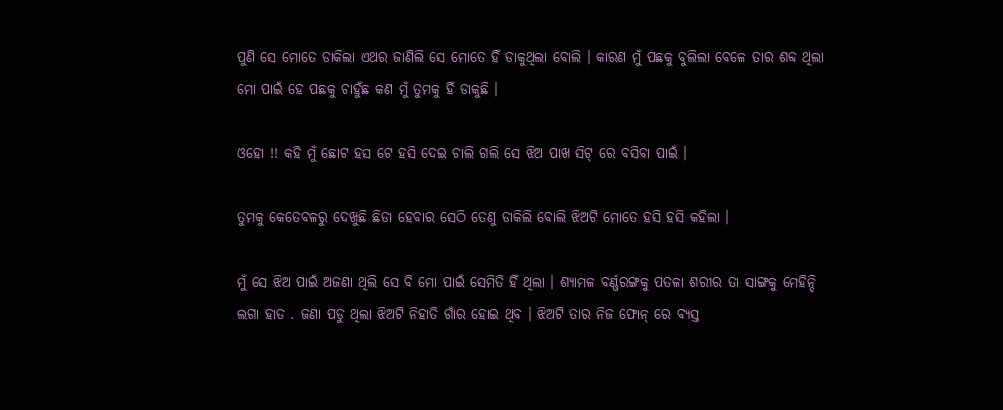ପୁଣି ସେ ମୋତେ ଡାକିଲା ଏଥର ଜାଣିଲି ସେ ମୋତେ ହିଁ ଡାକୁଥିଲା ବୋଲି । କାରଣ ମୁଁ ପଛକୁ ବୁଲିଲା ବେଳେ ତାର ଶବ୍ଦ ଥିଲା ମୋ ପାଇଁ ହେ ପଛକୁ ଚାହୁଁଛ କଣ ମୁଁ ତୁମକୁ ହିଁ ଡାକୁଛି ।

ଓହୋ !! କହି ମୁଁ ଛୋଟ ହସ ଟେ ହସି ଦେଇ ଚାଲି ଗଲି ସେ ଝିଅ ପାଖ ସିଟ୍ ରେ ବସିବା ପାଇଁ ।

ତୁମକୁ କେତେବଳରୁ ଦେଖୁଛି ଛିଡା ହେବାର ସେଠି ତେଣୁ ଡାକିଲି ବୋଲି ଝିଅଟି ମୋତେ ହସି ହସି କହିଲା ।

ମୁଁ ସେ ଝିଅ ପାଇଁ ଅଜଣା ଥିଲି ସେ ବି ମୋ ପାଇଁ ସେମିତି ହିଁ ଥିଲା । ଶ୍ୟାମଳ ବର୍ଣ୍ଣରଙ୍ଗକୁ ପତଳା ଶରୀର ତା ସାଙ୍ଗକୁ ମେହିନ୍ଦି ଲଗା ହାତ . ଜଣା ପଡୁ ଥିଲା ଝିଅଟି ନିହାତି ଗାଁର ହୋଇ ଥିବ । ଝିଅଟି ତାର ନିଜ ଫୋନ୍ ରେ ବ୍ୟସ୍ତ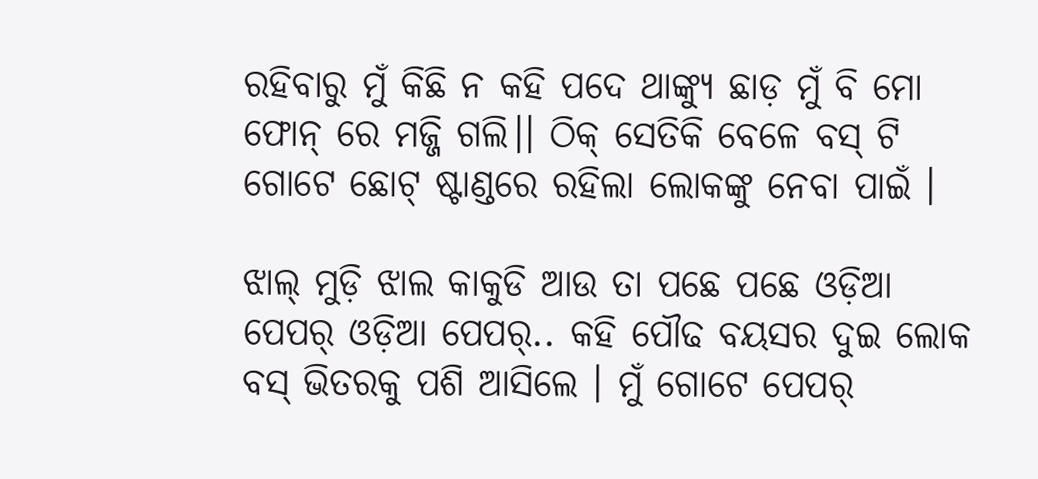ରହିବାରୁ ମୁଁ କିଛି ନ କହି ପଦେ ଥାଙ୍କ୍ୟୁ ଛାଡ଼ ମୁଁ ବି ମୋ ଫୋନ୍ ରେ ମଜ୍ଜି ଗଲି।। ଠିକ୍ ସେତିକି ବେଳେ ବସ୍ ଟି ଗୋଟେ ଛୋଟ୍ ଷ୍ଟାଣ୍ଡରେ ରହିଲା ଲୋକଙ୍କୁ ନେବା ପାଇଁ ।

ଝାଲ୍ ମୁଡ଼ି ଝାଲ କାକୁଡି ଆଉ ତା ପଛେ ପଛେ ଓଡ଼ିଆ ପେପର୍ ଓଡ଼ିଆ ପେପର୍.. କହି ପୌଢ ବୟସର ଦୁଇ ଲୋକ ବସ୍ ଭିତରକୁ ପଶି ଆସିଲେ । ମୁଁ ଗୋଟେ ପେପର୍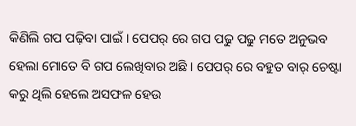କିଣିଲି ଗପ ପଢ଼ିବା ପାଇଁ । ପେପର୍ ରେ ଗପ ପଢୁ ପଢୁ ମତେ ଅନୁଭବ ହେଲା ମୋତେ ବି ଗପ ଲେଖିବାର ଅଛି । ପେପର୍ ରେ ବହୁତ ବାର୍ ଚେଷ୍ଟା କରୁ ଥିଲି ହେଲେ ଅସଫଳ ହେଉ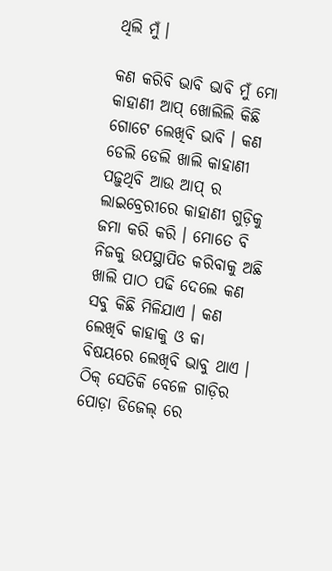ଥିଲି ମୁଁ ।

କଣ କରିବି ଭାବି ଭାବି ମୁଁ ମୋ କାହାଣୀ ଆପ୍ ଖୋଲିଲି କିଛି ଗୋଟେ ଲେଖିବି ଭାବି । କଣ ଡେଲି ଡେଲି ଖାଲି କାହାଣୀ ପଢ଼ୁଥିବି ଆଉ ଆପ୍ ର ଲାଇବ୍ରେରୀରେ କାହାଣୀ ଗୁଡ଼ିକୁ ଜମା କରି କରି । ମୋତେ ବି ନିଜକୁ ଉପସ୍ଥାପିତ କରିବାକୁ ଅଛି ଖାଲି ପାଠ ପଢି ଦେଲେ କଣ ସବୁ କିଛି ମିଳିଯାଏ । କଣ ଲେଖିବି କାହାକୁ ଓ କା ବିଷୟରେ ଲେଖିବି ଭାବୁ ଥାଏ । ଠିକ୍ ସେତିକି ବେଳେ ଗାଡ଼ିର ପୋଡ଼ା ଡିଜେଲ୍ ରେ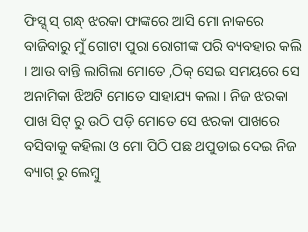ଫିସ୍ସ୍ ସ୍ ଗନ୍ଧ୍ ଝରକା ଫାଙ୍କରେ ଆସି ମୋ ନାକରେ ବାଜିବାରୁ ମୁଁ ଗୋଟା ପୁରା ରୋଗୀଙ୍କ ପରି ବ୍ୟବହାର କଲି । ଆଉ ବାନ୍ତି ଲାଗିଲା ମୋତେ ,ଠିକ୍ ସେଇ ସମୟରେ ସେ ଅନାମିକା ଝିଅଟି ମୋତେ ସାହାଯ୍ୟ କଲା । ନିଜ ଝରକା ପାଖ ସିଟ୍ ରୁ ଉଠି ପଡ଼ି ମୋତେ ସେ ଝରକା ପାଖରେ ବସିବାକୁ କହିଲା ଓ ମୋ ପିଠି ପଛ ଥପୁଡାଇ ଦେଇ ନିଜ ବ୍ୟାଗ୍ ରୁ ଲେମ୍ବୁ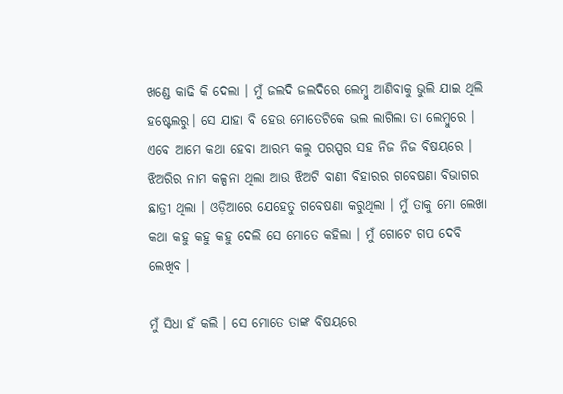ଖଣ୍ଡେ କାଢି କି ଦେଲା । ମୁଁ ଜଲଦି ଜଲଦିରେ ଲେମ୍ବୁ ଆଣିବାକୁ ଭୁଲି ଯାଇ ଥିଲି ହଷ୍ଟେଲରୁ। ସେ ଯାହା ବି ହେଉ ମୋତେଟିକେ ଭଲ ଲାଗିଲା ତା ଲେମ୍ବୁରେ । ଏବେ ଆମେ କଥା ହେବା ଆରମ୍ଭ କଲୁ ପରସ୍ପର ସହ ନିଜ ନିଜ ବିଷୟରେ । ଝିଅରିର ନାମ କଳ୍ପନା ଥିଲା ଆଉ ଝିଅଟି ବାଣୀ ବିହାରର ଗବେଷଣା ବିଭାଗର ଛାତ୍ରୀ ଥିଲା । ଓଡ଼ିଆରେ ଯେହେତୁ ଗବେଷଣା କରୁଥିଲା । ମୁଁ ତାକୁ ମୋ ଲେଖା କଥା କହୁ କହୁ କହୁ ଦେଲି ସେ ମୋତେ କହିଲା । ମୁଁ ଗୋଟେ ଗପ ଦେବି ଲେଖିବ ।

ମୁଁ ସିଧା ହଁ କଲି । ସେ ମୋତେ ତାଙ୍କ ବିଷୟରେ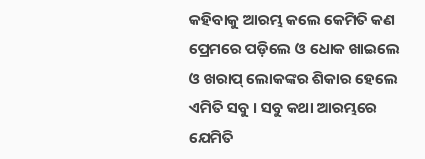କହିବାକୁ ଆରମ୍ଭ କଲେ କେମିତି କଣ ପ୍ରେମରେ ପଡ଼ିଲେ ଓ ଧୋକ ଖାଇଲେ ଓ ଖରାପ୍ ଲୋକଙ୍କର ଶିକାର ହେଲେ ଏମିତି ସବୁ । ସବୁ କଥା ଆରମ୍ଭରେ ଯେମିତି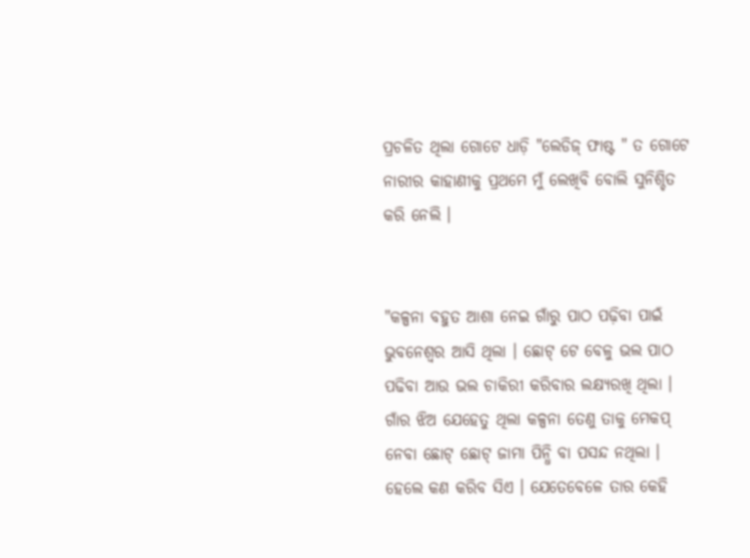ପ୍ରଚଳିତ ଥିଲା ଗୋଟେ ଧାଡ଼ି "ଲେଡିଜ୍ ଫାଷ୍ଟ " ତ ଗୋଟେ ନାରୀର କାହାଣୀକୁ ପ୍ରଥମେ ମୁଁ ଲେଖିବି ବୋଲି ସୁନିଶ୍ଚିତ କରି ନେଲି ।


"କଳ୍ପନା ବହୁତ ଆଶା ନେଇ ଗାଁରୁ ପାଠ ପଢ଼ିବା ପାଇଁ ଭୁବନେଶ୍ୱର ଆସି ଥିଲା । ଛୋଟ୍ ଟେ ବେଳୁ ଭଲ ପାଠ ପଢିବା ଆଉ ଭଲ ଚାକିରୀ କରିବାର ଲକ୍ଷ୍ୟରଖି ଥିଲା । ଗାଁର ଝିଅ ଯେହେତୁ ଥିଲା କଳ୍ପନା ତେଣୁ ତାକୁ ମେକପ୍ ନେବା ଛୋଟ୍ ଛୋଟ୍ ଜାମା ପିନ୍ଧି ବା ପସନ୍ଦ ନଥିଲା । ହେଲେ କଣ କରିବ ସିଏ । ଯେତେବେଳେ ତାର କେହି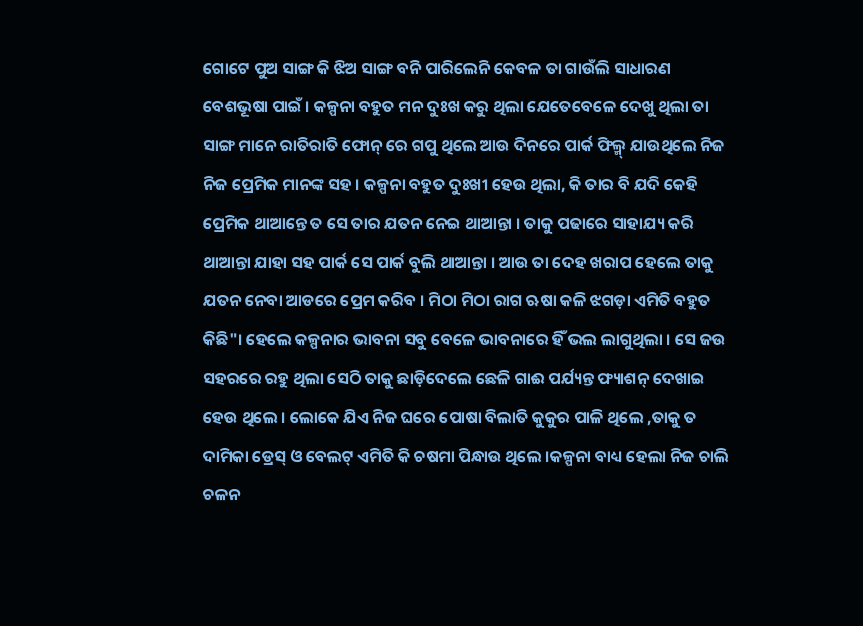ଗୋଟେ ପୁଅ ସାଙ୍ଗ କି ଝିଅ ସାଙ୍ଗ ବନି ପାରିଲେନି କେବଳ ତା ଗାଉଁଲି ସାଧାରଣ ବେଶଭୂଷା ପାଇଁ । କଳ୍ପନା ବହୁତ ମନ ଦୁଃଖ କରୁ ଥିଲା ଯେତେବେଳେ ଦେଖୁ ଥିଲା ତା ସାଙ୍ଗ ମାନେ ରାତିରାତି ଫୋନ୍ ରେ ଗପୁ ଥିଲେ ଆଉ ଦିନରେ ପାର୍କ ଫିଲ୍ମ୍ ଯାଉଥିଲେ ନିଜ ନିଜ ପ୍ରେମିକ ମାନଙ୍କ ସହ । କଳ୍ପନା ବହୁତ ଦୁଃଖୀ ହେଉ ଥିଲା, କି ତାର ବି ଯଦି କେହି ପ୍ରେମିକ ଥାଆନ୍ତେ ତ ସେ ତାର ଯତନ ନେଇ ଥାଆନ୍ତା । ତାକୁ ପଢାରେ ସାହାଯ୍ୟ କରି ଥାଆନ୍ତା ଯାହା ସହ ପାର୍କ ସେ ପାର୍କ ବୁଲି ଥାଆନ୍ତା । ଆଉ ତା ଦେହ ଖରାପ ହେଲେ ତାକୁ ଯତନ ନେବା ଆଡରେ ପ୍ରେମ କରିବ । ମିଠା ମିଠା ରାଗ ଋଷା କଳି ଝଗଡ଼ା ଏମିତି ବହୁତ କିଛି"। ହେଲେ କଳ୍ପନାର ଭାବନା ସବୁ ବେଳେ ଭାବନାରେ ହିଁ ଭଲ ଲାଗୁଥିଲା । ସେ ଜଉ ସହରରେ ରହୁ ଥିଲା ସେଠି ତାକୁ ଛାଡ଼ିଦେଲେ ଛେଳି ଗାଈ ପର୍ଯ୍ୟନ୍ତ ଫ୍ୟାଶନ୍ ଦେଖାଇ ହେଉ ଥିଲେ । ଲୋକେ ଯିଏ ନିଜ ଘରେ ପୋଷା ବିଲାତି କୁକୁର ପାଳି ଥିଲେ ,ତାକୁ ତ ଦାମିକା ଡ୍ରେସ୍ ଓ ବେଲଟ୍ ଏମିତି କି ଚଷମା ପିନ୍ଧାଉ ଥିଲେ ।କଳ୍ପନା ବାଧ୍ୟ ହେଲା ନିଜ ଚାଲି ଚଳନ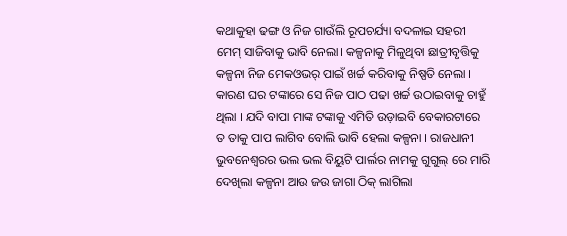କଥାକୁହା ଢଙ୍ଗ ଓ ନିଜ ଗାଉଁଲି ରୂପଚର୍ଯ୍ୟା ବଦଳାଇ ସହରୀ ମେମ୍ ସାଜିବାକୁ ଭାବି ନେଲା। କଳ୍ପନାକୁ ମିଳୁଥିବା ଛାତ୍ରୀବୃତ୍ତିକୁ କଳ୍ପନା ନିଜ ମେକଓଭର୍ ପାଇଁ ଖର୍ଚ୍ଚ କରିବାକୁ ନିଷ୍ପତି ନେଲା । କାରଣ ଘର ଟଙ୍କାରେ ସେ ନିଜ ପାଠ ପଢା ଖର୍ଚ୍ଚ ଉଠାଇବାକୁ ଚାହୁଁ ଥିଲା । ଯଦି ବାପା ମାଙ୍କ ଟଙ୍କାକୁ ଏମିତି ଉଡ଼ାଇବି ବେକାରଟାରେ ତ ତାକୁ ପାପ ଲାଗିବ ବୋଲି ଭାବି ହେଲା କଳ୍ପନା । ରାଜଧାନୀ ଭୁବନେଶ୍ବରର ଭଲ ଭଲ ବିୟୁଟି ପାର୍ଲର ନାମକୁ ଗୁଗୁଲ୍ ରେ ମାରି ଦେଖିଲା କଳ୍ପନା ଆଉ ଜଉ ଜାଗା ଠିକ୍ ଲାଗିଲା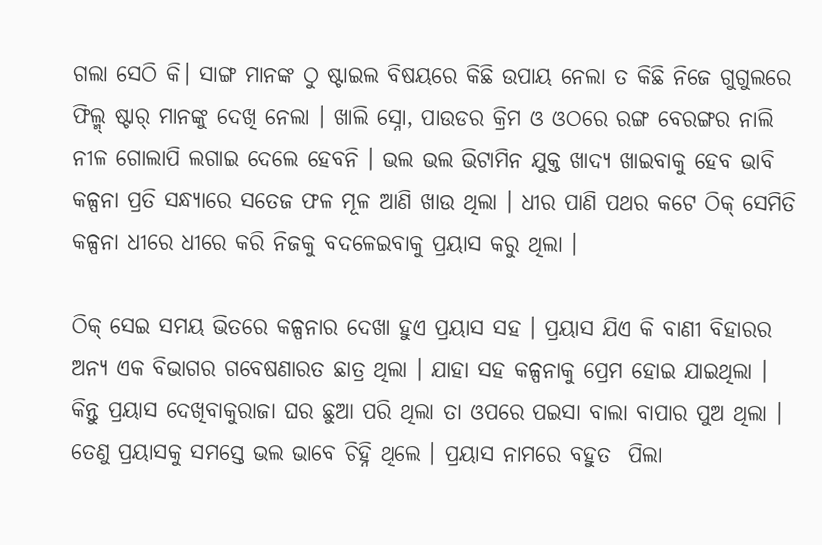ଗଲା ସେଠି କି। ସାଙ୍ଗ ମାନଙ୍କ ଠୁ ଷ୍ଟାଇଲ ବିଷୟରେ କିଛି ଉପାୟ ନେଲା ତ କିଛି ନିଜେ ଗୁଗୁଲରେ ଫିଲ୍ମ୍ ଷ୍ଟାର୍ ମାନଙ୍କୁ ଦେଖି ନେଲା । ଖାଲି ସ୍ନୋ, ପାଉଡର କ୍ରିମ ଓ ଓଠରେ ରଙ୍ଗ ବେରଙ୍ଗର ନାଲି ନୀଳ ଗୋଲାପି ଲଗାଇ ଦେଲେ ହେବନି । ଭଲ ଭଲ ଭିଟାମିନ ଯୁକ୍ତ ଖାଦ୍ୟ ଖାଇବାକୁ ହେବ ଭାବି କଳ୍ପନା ପ୍ରତି ସନ୍ଧ୍ୟାରେ ସତେଜ ଫଳ ମୂଳ ଆଣି ଖାଉ ଥିଲା । ଧୀର ପାଣି ପଥର କଟେ ଠିକ୍ ସେମିତି କଳ୍ପନା ଧୀରେ ଧୀରେ କରି ନିଜକୁ ବଦଳେଇବାକୁ ପ୍ରୟାସ କରୁ ଥିଲା ।

ଠିକ୍ ସେଇ ସମୟ ଭିତରେ କଳ୍ପନାର ଦେଖା ହୁଏ ପ୍ରୟାସ ସହ । ପ୍ରୟାସ ଯିଏ କି ବାଣୀ ବିହାରର ଅନ୍ୟ ଏକ ବିଭାଗର ଗବେଷଣାରତ ଛାତ୍ର ଥିଲା । ଯାହା ସହ କଳ୍ପନାକୁ ପ୍ରେମ ହୋଇ ଯାଇଥିଲା । କିନ୍ତୁ ପ୍ରୟାସ ଦେଖିବାକୁରାଜା ଘର ଛୁଆ ପରି ଥିଲା ତା ଓପରେ ପଇସା ବାଲା ବାପାର ପୁଅ ଥିଲା । ତେଣୁ ପ୍ରୟାସକୁ ସମସ୍ତେ ଭଲ ଭାବେ ଚିହ୍ନି ଥିଲେ । ପ୍ରୟାସ ନାମରେ ବହୁତ  ପିଲା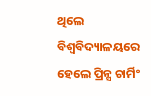ଥିଲେ ବିଶ୍ୱବିଦ୍ୟାଳୟରେ ହେଲେ ପ୍ରିନ୍ସ ଚାର୍ମିଂ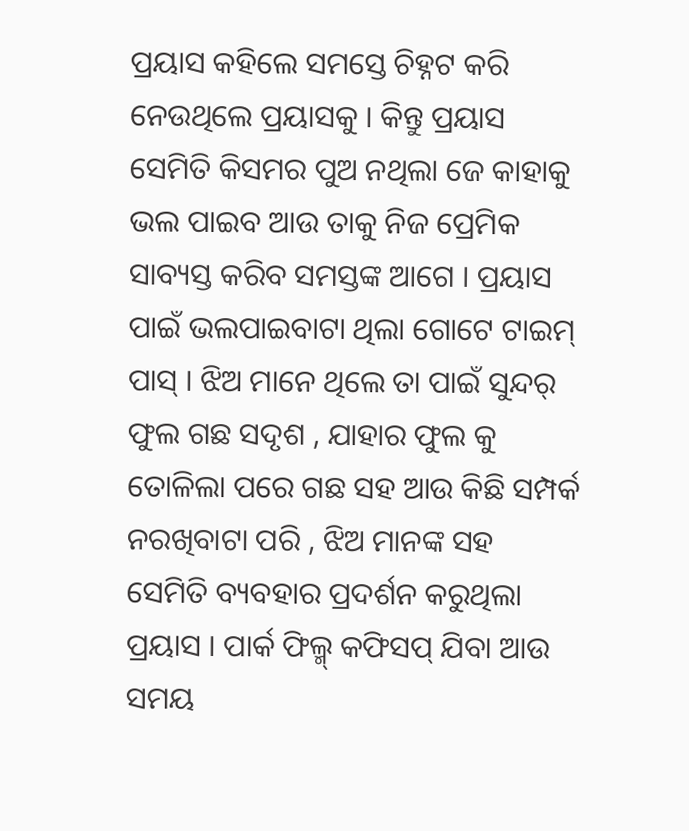ପ୍ରୟାସ କହିଲେ ସମସ୍ତେ ଚିହ୍ନଟ କରି ନେଉଥିଲେ ପ୍ରୟାସକୁ । କିନ୍ତୁ ପ୍ରୟାସ ସେମିତି କିସମର ପୁଅ ନଥିଲା ଜେ କାହାକୁ ଭଲ ପାଇବ ଆଉ ତାକୁ ନିଜ ପ୍ରେମିକ ସାବ୍ୟସ୍ତ କରିବ ସମସ୍ତଙ୍କ ଆଗେ । ପ୍ରୟାସ ପାଇଁ ଭଲପାଇବାଟା ଥିଲା ଗୋଟେ ଟାଇମ୍ ପାସ୍ । ଝିଅ ମାନେ ଥିଲେ ତା ପାଇଁ ସୁନ୍ଦର୍ ଫୁଲ ଗଛ ସଦୃଶ , ଯାହାର ଫୁଲ କୁ ତୋଳିଲା ପରେ ଗଛ ସହ ଆଉ କିଛି ସମ୍ପର୍କ ନରଖିବାଟା ପରି , ଝିଅ ମାନଙ୍କ ସହ ସେମିତି ବ୍ୟବହାର ପ୍ରଦର୍ଶନ କରୁଥିଲା ପ୍ରୟାସ । ପାର୍କ ଫିଲ୍ମ୍ କଫିସପ୍ ଯିବା ଆଉ ସମୟ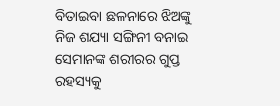ବିତାଇବା ଛଳନାରେ ଝିଅଙ୍କୁ ନିଜ ଶଯ୍ୟା ସଙ୍ଗିନୀ ବନାଇ ସେମାନଙ୍କ ଶରୀରର ଗୁପ୍ତ ରହସ୍ୟକୁ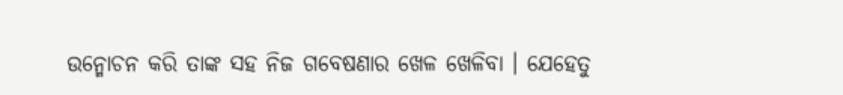ଉନ୍ମୋଚନ କରି ତାଙ୍କ ସହ ନିଜ ଗବେଷଣାର ଖେଳ ଖେଳିବା । ଯେହେତୁ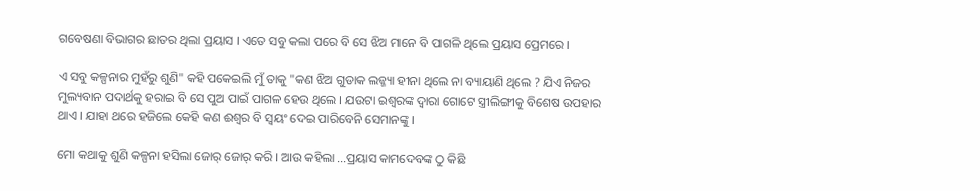ଗବେଷଣା ବିଭାଗର ଛାତର ଥିଲା ପ୍ରୟାସ । ଏତେ ସବୁ କଲା ପରେ ବି ସେ ଝିଅ ମାନେ ବି ପାଗଳି ଥିଲେ ପ୍ରୟାସ ପ୍ରେମରେ ।

ଏ ସବୁ କଳ୍ପନାର ମୁହଁରୁ ଶୁଣି" କହି ପକେଇଲି ମୁଁ ତାକୁ "କଣ ଝିଅ ଗୁଡାକ ଲଜ୍ଜ୍ୟା ହୀନା ଥିଲେ ନା ବ୍ୟାୟାଣି ଥିଲେ ? ଯିଏ ନିଜର ମୁଲ୍ୟବାନ ପଦାର୍ଥକୁ ହରାଇ ବି ସେ ପୁଅ ପାଇଁ ପାଗଳ ହେଉ ଥିଲେ । ଯଉଟା ଇଶ୍ଵରଙ୍କ ଦ୍ଵାରା ଗୋଟେ ସ୍ତ୍ରୀଲିଙ୍ଗୀକୁ ବିଶେଷ ଉପହାର ଥାଏ । ଯାହା ଥରେ ହଜିଲେ କେହି କଣ ଈଶ୍ୱର ବି ସ୍ୱୟଂ ଦେଇ ପାରିବେନି ସେମାନଙ୍କୁ ।

ମୋ କଥାକୁ ଶୁଣି କଳ୍ପନା ହସିଲା ଜୋର୍ ଜୋର୍ କରି । ଆଉ କହିଲା ...ପ୍ରୟାସ କାମଦେବଙ୍କ ଠୁ କିଛି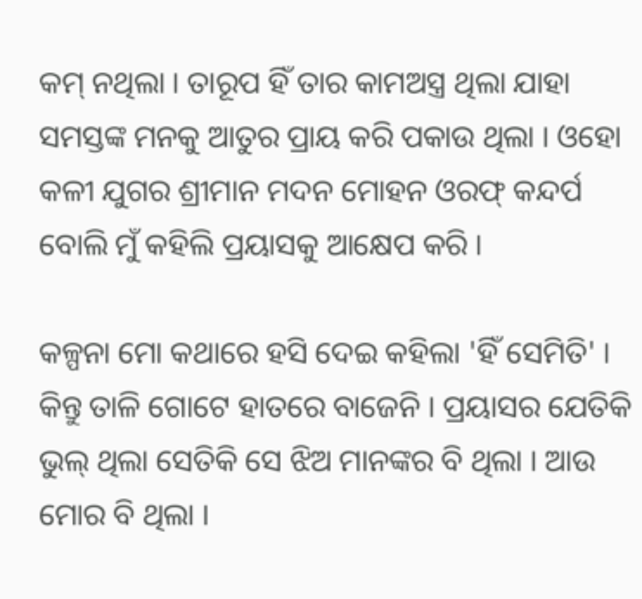କମ୍ ନଥିଲା । ତାରୂପ ହିଁ ତାର କାମଅସ୍ତ୍ର ଥିଲା ଯାହା ସମସ୍ତଙ୍କ ମନକୁ ଆତୁର ପ୍ରାୟ କରି ପକାଉ ଥିଲା । ଓହୋ କଳୀ ଯୁଗର ଶ୍ରୀମାନ ମଦନ ମୋହନ ଓରଫ୍ କନ୍ଦର୍ପ ବୋଲି ମୁଁ କହିଲି ପ୍ରୟାସକୁ ଆକ୍ଷେପ କରି ।

କଳ୍ପନା ମୋ କଥାରେ ହସି ଦେଇ କହିଲା 'ହିଁ ସେମିତି' । କିନ୍ତୁ ତାଳି ଗୋଟେ ହାତରେ ବାଜେନି । ପ୍ରୟାସର ଯେତିକି ଭୁଲ୍ ଥିଲା ସେତିକି ସେ ଝିଅ ମାନଙ୍କର ବି ଥିଲା । ଆଉ ମୋର ବି ଥିଲା ।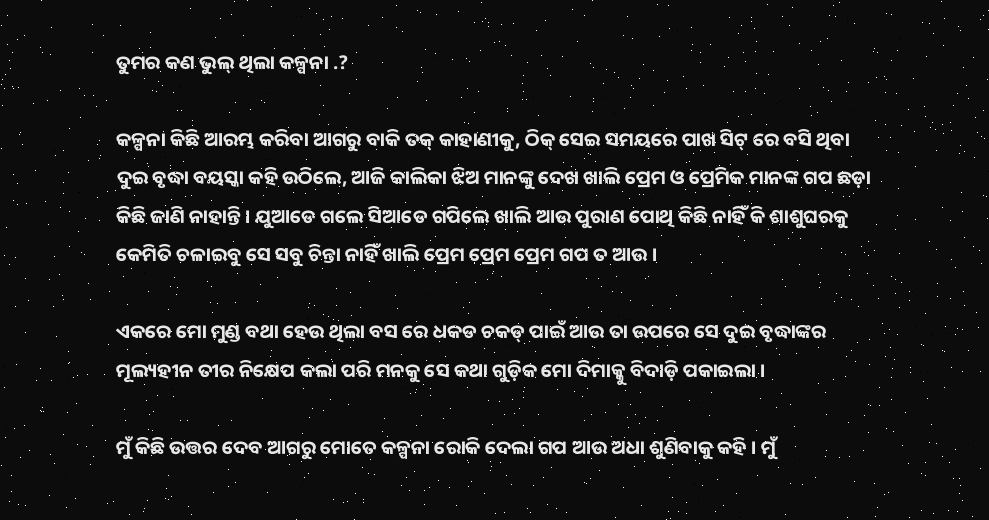ତୁମର କଣ ଭୁଲ୍ ଥିଲା କଳ୍ପନା .?

କଳ୍ପନା କିଛି ଆରମ୍ଭ କରିବା ଆଗରୁ ବାକି ତକ୍ କାହାଣୀକୁ, ଠିକ୍ ସେଇ ସମୟରେ ପାଖ ସିଟ୍ ରେ ବସି ଥିବା ଦୁଇ ବୃଦ୍ଧା ବୟସ୍କା କହି ଉଠିଲେ, ଆଜି କାଲିକା ଝିଅ ମାନଙ୍କୁ ଦେଖ ଖାଲି ପ୍ରେମ ଓ ପ୍ରେମିକ ମାନଙ୍କ ଗପ ଛଡ଼ା କିଛି ଜାଣି ନାହାନ୍ତି । ଯୁଆଡେ ଗଲେ ସିଆଡେ ଗପିଲେ ଖାଲି ଆଉ ପୁରାଣ ପୋଥି କିଛି ନାହିଁ କି ଶାଶୁଘରକୁ କେମିତି ଚଳାଇବୁ ସେ ସବୁ ଚିନ୍ତା ନାହିଁ ଖାଲି ପ୍ରେମ ପ୍ରେମ ପ୍ରେମ ଗପ ତ ଆଉ ।

ଏକରେ ମୋ ମୁଣ୍ଡ ବଥା ହେଉ ଥିଲା ବସ ରେ ଧକଡ ଚକଡ୍ ପାଇଁ ଆଉ ତା ଉପରେ ସେ ଦୁଇ ବୃଦ୍ଧାଙ୍କର ମୂଲ୍ୟହୀନ ତୀର ନିକ୍ଷେପ କଲା ପରି ମନକୁ ସେ କଥା ଗୁଡ଼ିକ ମୋ ଦିମାକ୍କୁ ବିଦାଡ଼ି ପକାଇଲା ।

ମୁଁ କିଛି ଉତ୍ତର ଦେବ ଆଗରୁ ମୋତେ କଳ୍ପନା ରୋକି ଦେଲା ଗପ ଆଉ ଅଧା ଶୁଣିବାକୁ କହି । ମୁଁ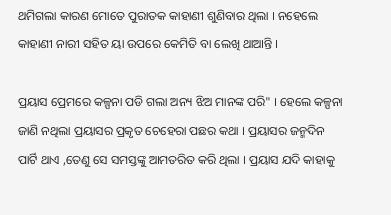ଥମିଗଲା କାରଣ ମୋତେ ପୁରାତକ କାହାଣୀ ଶୁଣିବାର ଥିଲା । ନହେଲେ କାହାଣୀ ନାରୀ ସହିତ ୟା ଉପରେ କେମିତି ବା ଲେଖି ଥାଆନ୍ତି ।

ପ୍ରୟାସ ପ୍ରେମରେ କଳ୍ପନା ପଡି ଗଲା ଅନ୍ୟ ଝିଅ ମାନଙ୍କ ପରି" । ହେଲେ କଳ୍ପନା ଜାଣି ନଥିଲା ପ୍ରୟାସର ପ୍ରକୃତ ଚେହେରା ପଛର କଥା । ପ୍ରୟାସର ଜନ୍ମଦିନ ପାର୍ଟି ଥାଏ ,ତେଣୁ ସେ ସମସ୍ତଙ୍କୁ ଆମତରିତ କରି ଥିଲା । ପ୍ରୟାସ ଯଦି କାହାକୁ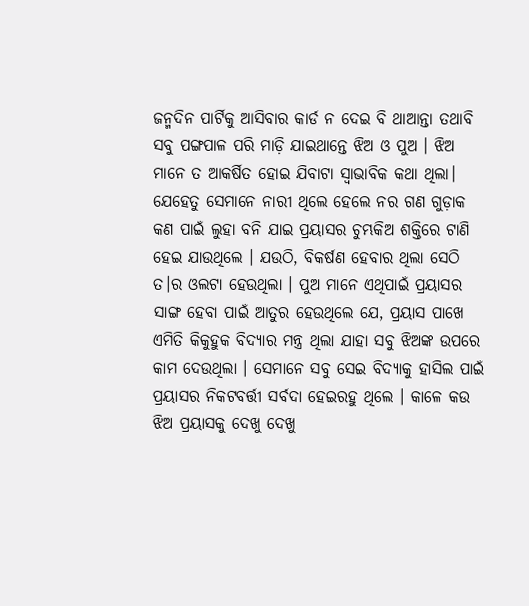ଜନ୍ମଦିନ ପାର୍ଟିକୁ ଆସିବାର କାର୍ଡ ନ ଦେଇ ବି ଥାଆନ୍ତା ତଥାବି ସବୁ ପଙ୍ଗପାଳ ପରି ମାଡ଼ି ଯାଇଥାନ୍ତେ ଝିଅ ଓ ପୁଅ । ଝିଅ ମାନେ ତ ଆକର୍ଷିତ ହୋଇ ଯିବାଟା ସ୍ଵାଭାବିକ କଥା ଥିଲା। ଯେହେତୁ ସେମାନେ ନାରୀ ଥିଲେ ହେଲେ ନର ଗଣ ଗୁଡ଼ାକ କଣ ପାଇଁ ଲୁହା ବନି ଯାଇ ପ୍ରୟାସର ଚୁମ୍ଭକିଅ ଶକ୍ତିରେ ଟାଣି ହେଇ ଯାଉଥିଲେ । ଯଉଠି, ବିକର୍ଷଣ ହେବାର ଥିଲା ସେଠି ତ।ର ଓଲଟା ହେଉଥିଲା । ପୁଅ ମାନେ ଏଥିପାଇଁ ପ୍ରୟାସର ସାଙ୍ଗ ହେବା ପାଇଁ ଆତୁର ହେଉଥିଲେ ଯେ, ପ୍ରୟାସ ପାଖେ ଏମିତି କିକୁହୁକ ବିଦ୍ୟାର ମନ୍ତ୍ର ଥିଲା ଯାହା ସବୁ ଝିଅଙ୍କ ଉପରେ କାମ ଦେଉଥିଲା । ସେମାନେ ସବୁ ସେଇ ବିଦ୍ୟାକୁ ହାସିଲ ପାଇଁ ପ୍ରୟାସର ନିକଟବର୍ତ୍ତୀ ସର୍ବଦା ହେଇରହୁ ଥିଲେ । କାଳେ କଉ ଝିଅ ପ୍ରୟାସକୁ ଦେଖୁ ଦେଖୁ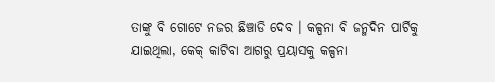ତାଙ୍କୁ ବି ଗୋଟେ ନଜର ଛିଞ୍ଚାଡି ଦେବ । କଳ୍ପନା ବି ଜନ୍ମଦିନ ପାର୍ଟିକୁ ଯାଇଥିଲା, କେକ୍ କାଟିବା ଆଗରୁ ପ୍ରୟାସକୁ କଳ୍ପନା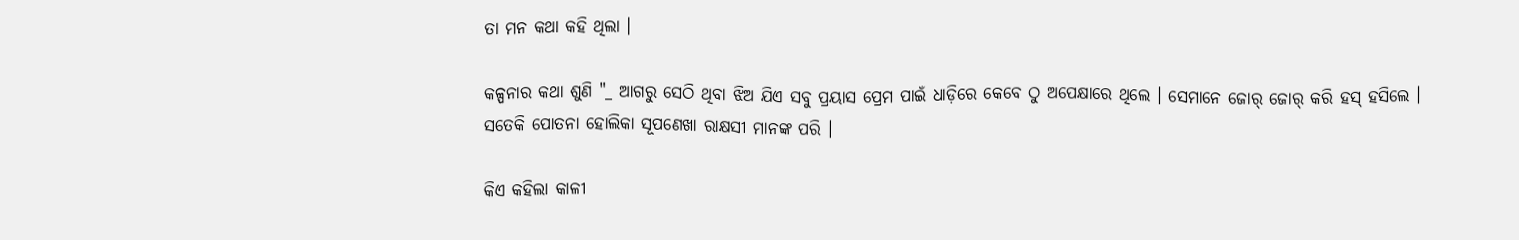ତା ମନ କଥା କହି ଥିଲା ।

କଳ୍ପନାର କଥା ଶୁଣି "_ ଆଗରୁ ସେଠି ଥିବା ଝିଅ ଯିଏ ସବୁ ପ୍ରୟାସ ପ୍ରେମ ପାଇଁ ଧାଡ଼ିରେ କେବେ ଠୁ ଅପେକ୍ଷାରେ ଥିଲେ । ସେମାନେ ଜୋର୍ ଜୋର୍ କରି ହସ୍ ହସିଲେ । ସତେକି ପୋତନା ହୋଲିକା ସୂପଣେଖା ରାକ୍ଷସୀ ମାନଙ୍କ ପରି ।

କିଏ କହିଲା କାଳୀ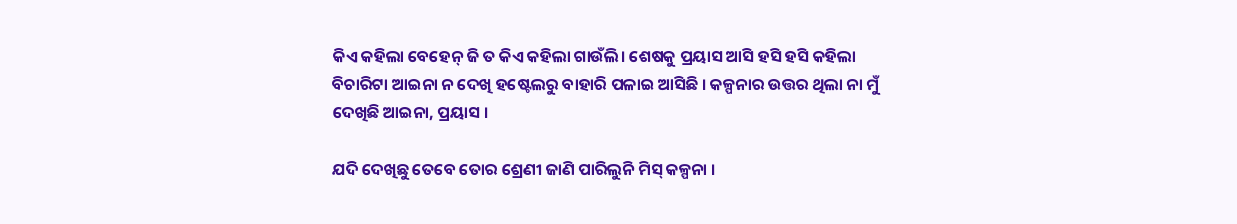କିଏ କହିଲା ବେହେନ୍ ଜି ତ କିଏ କହିଲା ଗାଉଁଲି। ଶେଷକୁ ପ୍ରୟାସ ଆସି ହସି ହସି କହିଲା ବିଚାରିଟା ଆଇନା ନ ଦେଖି ହଷ୍ଟେଲରୁ ବାହାରି ପଳାଇ ଆସିଛି । କଳ୍ପନାର ଉତ୍ତର ଥିଲା ନା ମୁଁ ଦେଖିଛି ଆଇନା, ପ୍ରୟାସ ।

ଯଦି ଦେଖିଛୁ ତେବେ ତୋର ଶ୍ରେଣୀ ଜାଣି ପାରିଲୁନି ମିସ୍ କଳ୍ପନା ।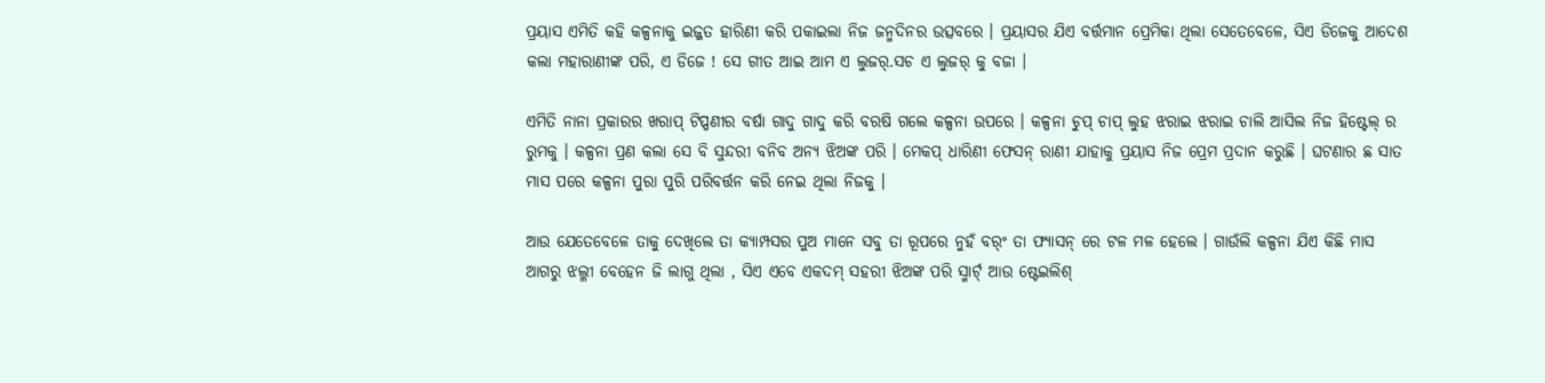ପ୍ରୟାସ ଏମିତି କହି କଳ୍ପନାକୁ ଇଜ୍ଜତ ହାରିଣୀ କରି ପକାଇଲା ନିଜ ଜନ୍ମଦିନର ଉତ୍ସବରେ । ପ୍ରୟାସର ଯିଏ ବର୍ତ୍ତମାନ ପ୍ରେମିକା ଥିଲା ସେତେବେଳେ, ସିଏ ଡିଜେକୁ ଆଦେଶ କଲା ମହାରାଣୀଙ୍କ ପରି, ଏ ଡିଜେ ! ସେ ଗୀତ ଆଇ ଆମ ଏ ଲୁଜର୍.ସଚ ଏ ଲୁଜର୍ କୁ ବଜା ।

ଏମିତି ନାନା ପ୍ରକାରର ଖରାପ୍ ଟିପ୍ପଣୀର ବର୍ଷା ଗାଦୁ ଗାଦୁ କରି ବରଷି ଗଲେ କଳ୍ପନା ଉପରେ । କଳ୍ପନା ଚୁପ୍ ଚାପ୍ ଲୁହ ଝରାଇ ଝରାଇ ଚାଲି ଆସିଲ ନିଜ ହିଷ୍ଟେଲ୍ ର ରୁମକୁ । କଳ୍ପନା ପ୍ରଣ କଲା ସେ ବି ସୁନ୍ଦରୀ ବନିବ ଅନ୍ୟ ଝିଅଙ୍କ ପରି । ମେକପ୍ ଧାରିଣୀ ଫେସନ୍ ରାଣୀ ଯାହାକୁ ପ୍ରୟାସ ନିଜ ପ୍ରେମ ପ୍ରଦାନ କରୁଛି । ଘଟଣାର ଛ ସାତ ମାସ ପରେ କଳ୍ପନା ପୁରା ପୁରି ପରିବର୍ତ୍ତନ କରି ନେଇ ଥିଲା ନିଜକୁ ।

ଆଉ ଯେତେବେଳେ ତାକୁ ଦେଖିଲେ ତା କ୍ୟାମ୍ପସର ପୁଅ ମାନେ ସବୁ ତା ରୂପରେ ନୁହଁ ବର୍ଂ ତା ଫ୍ୟାସନ୍ ରେ ଟଳ ମଳ ହେଲେ । ଗାଉଁଲି କଳ୍ପନା ଯିଏ କିଛି ମାସ ଆଗରୁ ଝଲ୍ଳୀ ବେହେନ ଜି ଲାଗୁ ଥିଲା , ସିଏ ଏବେ ଏକଦମ୍ ସହରୀ ଝିଅଙ୍କ ପରି ସ୍ମାର୍ଟ୍ ଆଉ ଷ୍ଟେଇଲିଶ୍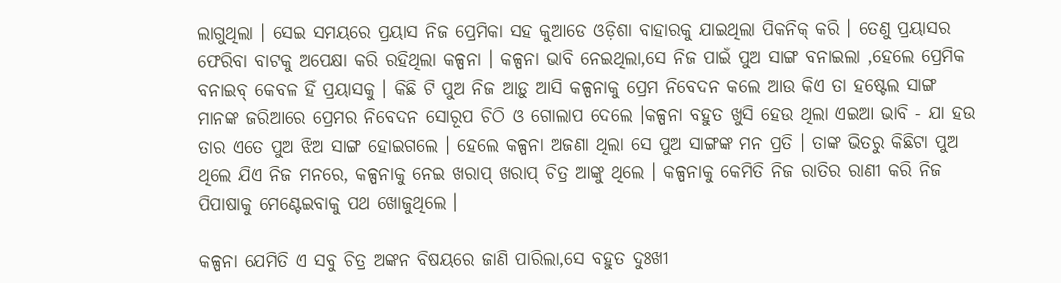ଲାଗୁଥିଲା । ସେଇ ସମୟରେ ପ୍ରୟାସ ନିଜ ପ୍ରେମିକା ସହ କୁଆଡେ ଓଡ଼ିଶା ବାହାରକୁ ଯାଇଥିଲା ପିକନିକ୍ କରି । ତେଣୁ ପ୍ରୟାସର ଫେରିବା ବାଟକୁ ଅପେକ୍ଷା କରି ରହିଥିଲା କଳ୍ପନା । କଳ୍ପନା ଭାବି ନେଇଥିଲା,ସେ ନିଜ ପାଇଁ ପୁଅ ସାଙ୍ଗ ବନାଇଲା ,ହେଲେ ପ୍ରେମିକ ବନାଇବ୍ କେବଳ ହିଁ ପ୍ରୟାସକୁ । କିଛି ଟି ପୁଅ ନିଜ ଆଡ଼ୁ ଆସି କଳ୍ପନାକୁ ପ୍ରେମ ନିବେଦନ କଲେ ଆଉ କିଏ ତା ହଷ୍ଟେଲ ସାଙ୍ଗ ମାନଙ୍କ ଜରିଆରେ ପ୍ରେମର ନିବେଦନ ସୋରୂପ ଚିଠି ଓ ଗୋଲାପ ଦେଲେ ।କଳ୍ପନା ବହୁତ ଖୁସି ହେଉ ଥିଲା ଏଇଆ ଭାବି - ଯା ହଉ ତାର ଏତେ ପୁଅ ଝିଅ ସାଙ୍ଗ ହୋଇଗଲେ । ହେଲେ କଳ୍ପନା ଅଜଣା ଥିଲା ସେ ପୁଅ ସାଙ୍ଗଙ୍କ ମନ ପ୍ରତି । ତାଙ୍କ ଭିତରୁ କିଛିଟା ପୁଅ ଥିଲେ ଯିଏ ନିଜ ମନରେ, କଳ୍ପନାକୁ ନେଇ ଖରାପ୍ ଖରାପ୍ ଚିତ୍ର ଆଙ୍କୁ ଥିଲେ । କଳ୍ପନାକୁ କେମିତି ନିଜ ରାତିର ରାଣୀ କରି ନିଜ ପିପାଷାକୁ ମେଣ୍ଟେଇବାକୁ ପଥ ଖୋଜୁଥିଲେ ।

କଳ୍ପନା ଯେମିତି ଏ ସବୁ ଚିତ୍ର ଅଙ୍କନ ବିଷୟରେ ଜାଣି ପାରିଲା,ସେ ବହୁତ ଦୁଃଖୀ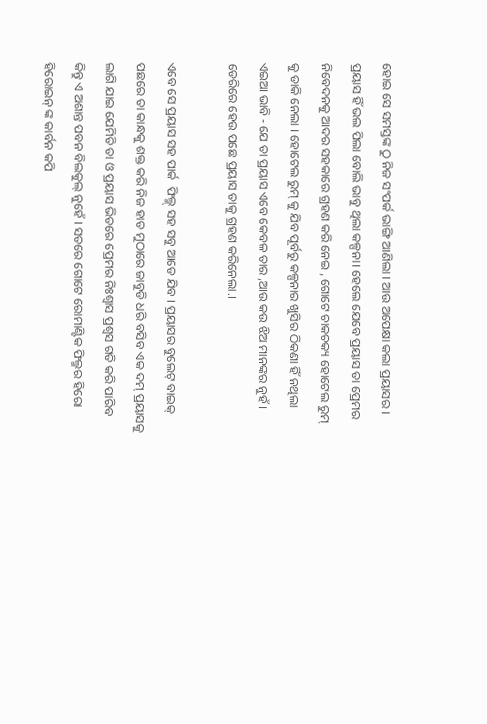ହୋଇ ସେ ସମସ୍ତଙ୍କ ଠୁ ନିଜ ସଂପର୍କ ଭାଙ୍ଗି ଆଣିଲା । ଆଉ ଅପେକ୍ଷା କଲା ପ୍ରୟାସର । ପ୍ରୟାସ ହିଁ ଭଲ ପିଲା ବୋଲି ଭାବୁ ଥିଲା କଳ୍ପନା। ହେଲେ ଯେବେ ପ୍ରୟାସ ତା ପ୍ରେମର ନିବେଦନକୁ ଆଦର ସହକାରେ ଗ୍ରହଣ କରି ନେଇ , ଗୋଟେ ଚାକଚକ୍ୟ ହୋଟେଲ ରୁମ୍ କୁ ଡାକି ନେଲା । ହୋଟେଲ ରୁମ୍ କୁ ଯିବ ପୂର୍ବରୁ କଳ୍ପନାର ଖୁସିର ଠିକଣା ହିଁ ନଥିଲା ଏଇଆ ଭାବି - ଯେ ତା ପ୍ରୟାସ ଏବେ କେବଳ ତାର ,ଆଉ କଉ ଝିଅ ମାନଙ୍କର ନୁହଁ । ଡେରିରେ ହେଉ ପଛେ ପ୍ରୟାସ ତାକୁ ଗ୍ରହଣ କରିନେଲା.।

ଏବେ ସେ ପ୍ରୟାସ ସହ ପାର୍କ  ଫିଲ୍ମ୍ ସହ ସବୁ ଆଡେ ଯିବ । ପ୍ରୟାସର ବୁଲେଟ୍ ବାଇକ୍ ପଛରେ ତା କାନ୍ଧକୁ ଶକ୍ତ କରି ନିଜ ହାତ ମୁଠାରେ ଜାବୁଡି ଧରି ବସିବ ଏକ ଦମ୍ ପ୍ରୟାସକୁ ଲାଗି ଯାଇ ଯେମିତି ତା ଓ ପ୍ରୟାସ ଭିତରେ ପ୍ରେମର ନିଃଶ୍ୱାସ ପ୍ରଶ୍ଵସ ଗତି କରି ପାରିବ କିନ୍ତୁ ଏ ଅଶାନ୍ତ ପବନ ବିଲକୁଲ୍ ନୁହେଁ । ସତରେ ଗୋଟେ ରୋମାଣ୍ଟିକ ଫିଲ୍ମର ହିରୋ ହିରୋଇନ୍ ଙ୍କ କାର୍ବନ କପି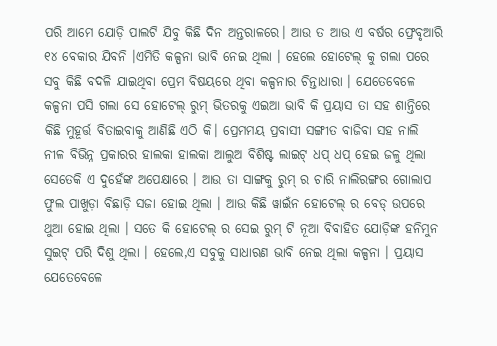ପରି ଆମେ ଯୋଡ଼ି ପାଲଟି ଯିବୁ କିଛି ଦିନ ଅନ୍ତରାଳରେ। ଆଉ ତ ଆଉ ଏ ବର୍ଷର ଫ୍ରେବୃଆରି ୧୪ ବେକାର ଯିବନି ।ଏମିତି କଳ୍ପନା ଭାବି ନେଇ ଥିଲା । ହେଲେ ହୋଟେଲ୍ କୁ ଗଲା ପରେ ସବୁ କିଛି ବଦଳି ଯାଇଥିବା ପ୍ରେମ ବିଷୟରେ ଥିବା କଳ୍ପନାର ଚିନ୍ତାଧାରା । ଯେତେବେଳେ କଳ୍ପନା ପସି ଗଲା ସେ ହୋଟେଲ୍ ରୁମ୍ ଭିତରକୁ ଏଇଆ ଭାବି କି ପ୍ରୟାସ ତା ସହ ଶାନ୍ତିରେ କିଛି ମୁହୂର୍ତ୍ତ ବିତାଇବାକୁ ଆଣିଛି ଏଠି କି। ପ୍ରେମମୟ ପ୍ରବାସୀ ସଙ୍ଗୀତ ବାଜିବା ସହ ନାଲି ନୀଳ ବିଭିନ୍ନ ପ୍ରକାରର ହାଲକା ହାଲକା ଆଲୁଅ ବିଶିଷ୍ଟ ଲାଇଟ୍ ଧପ୍ ଧପ୍ ହେଇ ଜଳୁ ଥିଲା ସେତେକି ଏ ଦୁହେଁଙ୍କ ଅପେକ୍ଷାରେ । ଆଉ ତା ସାଙ୍ଗକୁ ରୁମ୍ ର ଚାରି ନାଲିରଙ୍ଗର ଗୋଲାପ ଫୁଲ ପାଖୁଡ଼ା ବିଛାଡ଼ି ସଜା ହୋଇ ଥିଲା । ଆଉ କିଛି ୱାଇଁନ ହୋଟେଲ୍ ର ବେଡ୍ ଉପରେ ଥୁଆ ହୋଇ ଥିଲା । ସତେ କି ହୋଟେଲ୍ ର ସେଇ ରୁମ୍ ଟି ନୂଆ ବିବାହିତ ଯୋଡ଼ିଙ୍କ ହନିମୁନ ସୁଇଟ୍ ପରି ଦିଶୁ ଥିଲା । ହେଲେ,ଏ ସବୁକୁ ସାଧାରଣ ଭାବି ନେଇ ଥିଲା କଳ୍ପନା । ପ୍ରୟାସ ଯେତେବେଳେ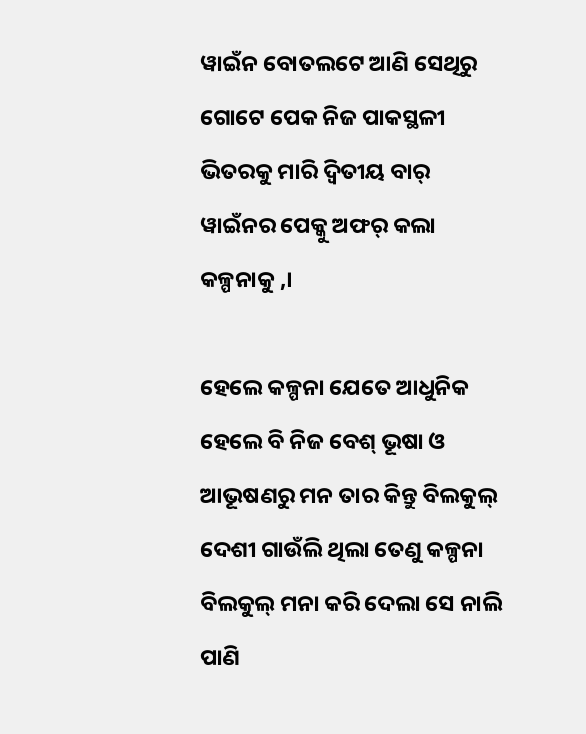ୱାଇଁନ ବୋତଲଟେ ଆଣି ସେଥିରୁ ଗୋଟେ ପେକ ନିଜ ପାକସ୍ଥଳୀ ଭିତରକୁ ମାରି ଦ୍ଵିତୀୟ ବାର୍ ୱାଇଁନର ପେକ୍କୁ ଅଫର୍ କଲା କଳ୍ପନାକୁ ,।

ହେଲେ କଳ୍ପନା ଯେତେ ଆଧୁନିକ ହେଲେ ବି ନିଜ ବେଶ୍ ଭୂଷା ଓ ଆଭୂଷଣରୁ ମନ ତାର କିନ୍ତୁ ବିଲକୁଲ୍ ଦେଶୀ ଗାଉଁଲି ଥିଲା ତେଣୁ କଳ୍ପନା ବିଲକୁଲ୍ ମନା କରି ଦେଲା ସେ ନାଲି ପାଣି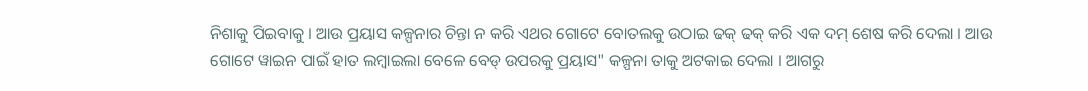ନିଶାକୁ ପିଇବାକୁ । ଆଉ ପ୍ରୟାସ କଳ୍ପନାର ଚିନ୍ତା ନ କରି ଏଥର ଗୋଟେ ବୋତଲକୁ ଉଠାଇ ଢକ୍ ଢକ୍ କରି ଏକ ଦମ୍ ଶେଷ କରି ଦେଲା । ଆଉ ଗୋଟେ ୱାଇନ ପାଇଁ ହାତ ଲମ୍ବାଇଲା ବେଳେ ବେଡ୍ ଉପରକୁ ପ୍ରୟାସ" କଳ୍ପନା ତାକୁ ଅଟକାଇ ଦେଲା । ଆଗରୁ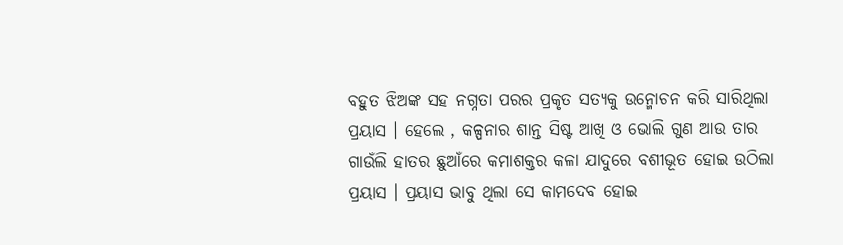ବହୁତ ଝିଅଙ୍କ ସହ ନଗ୍ନତା ପରର ପ୍ରକୃତ ସତ୍ୟକୁ ଉନ୍ମୋଚନ କରି ସାରିଥିଲା ପ୍ରୟାସ । ହେଲେ , କଳ୍ପନାର ଶାନ୍ତ ସିଷ୍ଟ ଆଖି ଓ ଭୋଲି ଗୁଣ ଆଉ ତାର ଗାଉଁଲି ହାତର ଛୁଆଁରେ କମାଶକ୍ତର କଳା ଯାଦୁରେ ବଶୀଭୂତ ହୋଇ ଉଠିଲା ପ୍ରୟାସ । ପ୍ରୟାସ ଭାବୁ ଥିଲା ସେ କାମଦେବ ହୋଇ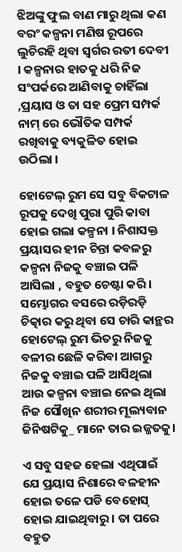ଝିଅଙ୍କୁ ଫୁଲ ବାଣ ମାରୁ ଥିଲା କଣ ବରଂ କଳ୍ପନା ମଣିଷ ରୂପରେ ଲୁଚିରହି ଥିବା ସ୍ୱର୍ଗର ରତୀ ଦେବୀ । କଳ୍ପନାର ହାତକୁ ଧରି ନିଜ ସଂପର୍କରେ ଆଣିବାକୁ ଚାହିଁଲା ,ପ୍ରୟାସ ଓ ତା ସହ ପ୍ରେମ ସମ୍ପର୍କ ନାମ୍ ରେ ଭୌତିକ ସମ୍ପର୍କ ରଖିବାକୁ ବ୍ୟକୁଳିତ ହୋଇ ଉଠିଲା ।

ହୋଟେଲ୍ ରୁମ ସେ ସବୁ ବିକଟାଳ ରୂପକୁ ଦେଖି ପୁରା ପୁରି କାବା ହୋଇ ଗଲା କଳ୍ପନା । ନିଶାସକ୍ତ ପ୍ରୟାସର ହୀନ ଚିନ୍ତା କବଳରୁ କଳ୍ପନା ନିଜକୁ ବଞ୍ଚାଇ ପଳି ଆସିଲା , ବହୁତ ଚେଷ୍ଟା କରି। ସମ୍ଭୋଗର ବସରେ ରଡ଼ିରଡ଼ି ଚିତ୍କାର କରୁ ଥିବା ସେ ଚାରି କାନ୍ଥର ହୋଟେଲ୍ ରୁମ ଭିତରୁ ନିଜକୁ ବଳୀର ଛେଳି କରିବା ଆଗରୁ ନିଜକୁ ବଞ୍ଚାଇ ପଳି ଆସିଥିଲା ଆଉ କଳ୍ପନା ବଞ୍ଚାଇ ନେଇ ଥିଲା ନିଜ ସୌଖିନ ଶରୀର ମୂଲ୍ୟବାନ ଜିନିଷଟିକୁ_ ମାନେ ତାର ଇଜ୍ଜତକୁ।

ଏ ସବୁ ସହଜ ହେଲା ଏଥିପାଇଁ ଯେ ପ୍ରୟାସ ନିଶାରେ ବଳହୀନ ହୋଇ ତଳେ ପଡି ବେହୋସ୍ ହୋଇ ଯାଇଥିବାରୁ । ତା ପରେ ବହୁତ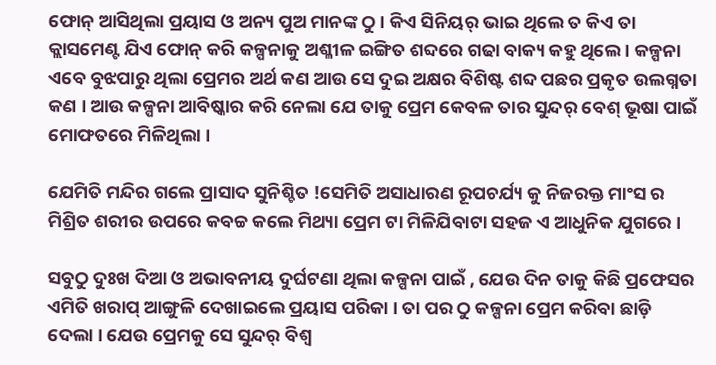ଫୋନ୍ ଆସିଥିଲା ପ୍ରୟାସ ଓ ଅନ୍ୟ ପୁଅ ମାନଙ୍କ ଠୁ । କିଏ ସିନିୟର୍ ଭାଇ ଥିଲେ ତ କିଏ ତା କ୍ଲାସମେଣ୍ଟ ଯିଏ ଫୋନ୍ କରି କଳ୍ପନାକୁ ଅଶ୍ଳୀଳ ଇଙ୍ଗିତ ଶବ୍ଦରେ ଗଢା ବାକ୍ୟ କହୁ ଥିଲେ । କଳ୍ପନା ଏବେ ବୁଝପାରୁ ଥିଲା ପ୍ରେମର ଅର୍ଥ କଣ ଆଉ ସେ ଦୁଇ ଅକ୍ଷର ବିଶିଷ୍ଟ ଶବ୍ଦ ପଛର ପ୍ରକୃତ ଉଲଗ୍ନତା କଣ । ଆଉ କଳ୍ପନା ଆବିଷ୍କାର କରି ନେଲା ଯେ ତାକୁ ପ୍ରେମ କେବଳ ତାର ସୁନ୍ଦର୍ ବେଶ୍ ଭୂଷା ପାଇଁ ମୋଫତରେ ମିଳିଥିଲା ।

ଯେମିତି ମନ୍ଦିର ଗଲେ ପ୍ରାସାଦ ସୁନିଶ୍ଚିତ !ସେମିତି ଅସାଧାରଣ ରୂପଚର୍ଯ୍ୟ କୁ ନିଜରକ୍ତ ମାଂସ ର ମିଶ୍ରିତ ଶରୀର ଉପରେ କବଚ୍ଚ କଲେ ମିଥ୍ୟା ପ୍ରେମ ଟା ମିଳିଯିବାଟା ସହଜ ଏ ଆଧୁନିକ ଯୁଗରେ ।

ସବୁଠୁ ଦୁଃଖ ଦିଆ ଓ ଅଭାବନୀୟ ଦୁର୍ଘଟଣା ଥିଲା କଳ୍ପନା ପାଇଁ , ଯେଉ ଦିନ ତାକୁ କିଛି ପ୍ରଫେସର ଏମିତି ଖରାପ୍ ଆଙ୍ଗୁଳି ଦେଖାଇଲେ ପ୍ରୟାସ ପରିକା । ତା ପର ଠୁ କଳ୍ପନା ପ୍ରେମ କରିବା ଛାଡ଼ି ଦେଲା । ଯେଉ ପ୍ରେମକୁ ସେ ସୁନ୍ଦର୍ ବିଶ୍ଵ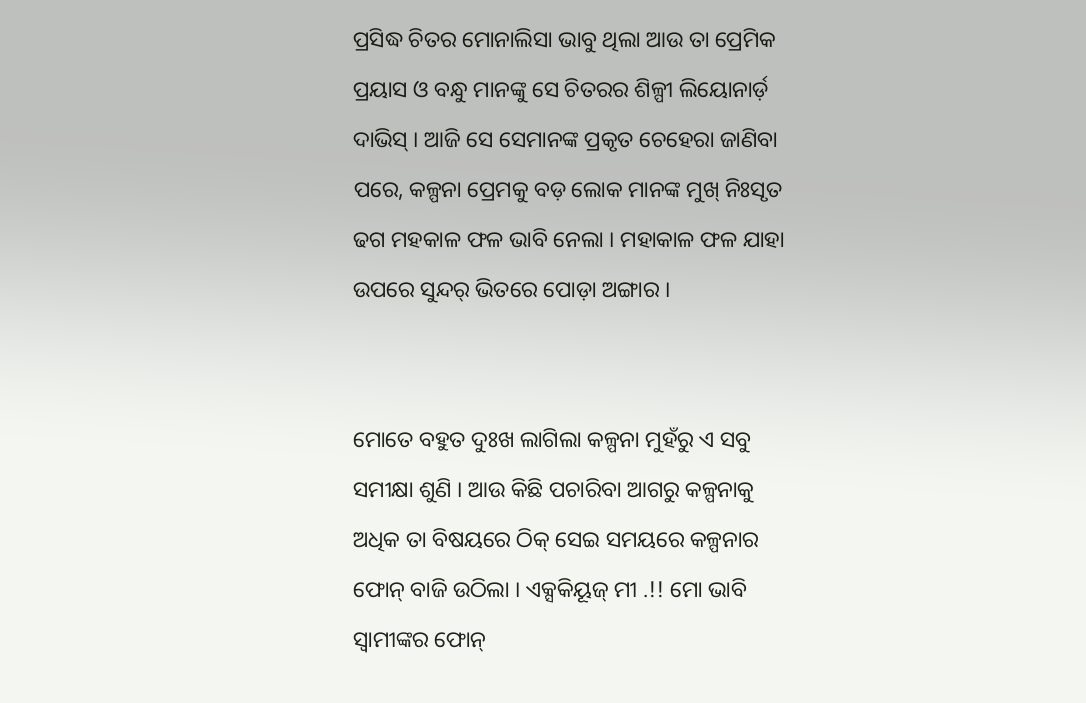ପ୍ରସିଦ୍ଧ ଚିତର ମୋନାଲିସା ଭାବୁ ଥିଲା ଆଉ ତା ପ୍ରେମିକ ପ୍ରୟାସ ଓ ବନ୍ଧୁ ମାନଙ୍କୁ ସେ ଚିତରର ଶିଳ୍ପୀ ଲିୟୋନାର୍ଡ଼ ଦାଭିସ୍‌ । ଆଜି ସେ ସେମାନଙ୍କ ପ୍ରକୃତ ଚେହେରା ଜାଣିବା ପରେ, କଳ୍ପନା ପ୍ରେମକୁ ବଡ଼ ଲୋକ ମାନଙ୍କ ମୁଖ୍ ନିଃସୃତ ଢଗ ମହକାଳ ଫଳ ଭାବି ନେଲା । ମହାକାଳ ଫଳ ଯାହା ଉପରେ ସୁନ୍ଦର୍ ଭିତରେ ପୋଡ଼ା ଅଙ୍ଗାର ।


ମୋତେ ବହୁତ ଦୁଃଖ ଲାଗିଲା କଳ୍ପନା ମୁହଁରୁ ଏ ସବୁ ସମୀକ୍ଷା ଶୁଣି । ଆଉ କିଛି ପଚାରିବା ଆଗରୁ କଳ୍ପନାକୁ ଅଧିକ ତା ବିଷୟରେ ଠିକ୍ ସେଇ ସମୟରେ କଳ୍ପନାର ଫୋନ୍ ବାଜି ଉଠିଲା । ଏକ୍ସକିୟୂଜ୍ ମୀ .!! ମୋ ଭାବି ସ୍ବାମୀଙ୍କର ଫୋନ୍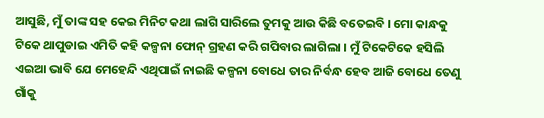ଆସୁଛି, ମୁଁ ତାଙ୍କ ସହ କେଇ ମିନିଟ କଥା ଲାଗି ସାରିଲେ ତୁମକୁ ଆଉ କିଛି ବତେଇବି । ମୋ କାନ୍ଧକୁ ଟିକେ ଥାପୁଡାଇ ଏମିତି କହି କଳ୍ପନା ଫୋନ୍ ଗ୍ରହଣ କରି ଗପିବାର ଲାଗିଲା । ମୁଁ ଟିକେଟିକେ ହସିଲି ଏଇଆ ଭାବି ଯେ ମେହେନ୍ଦି ଏଥିପାଇଁ ନାଇଛି କଳ୍ପନା ବୋଧେ ତାର ନିର୍ବନ୍ଧ ହେବ ଆଜି ବୋଧେ ତେଣୁ ଗାଁକୁ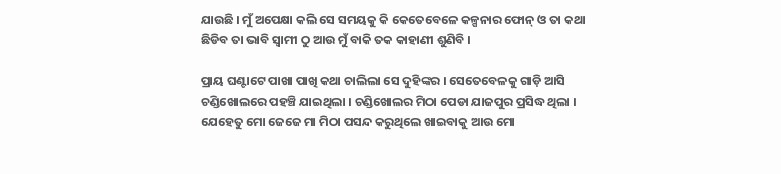ଯାଉଛି । ମୁଁ ଅପେକ୍ଷା କଲି ସେ ସମୟକୁ କି କେତେବେଳେ କଳ୍ପନାର ଫୋନ୍ ଓ ତା କଥା ଛିଡିବ ତା ଭାବି ସ୍ବାମୀ ଠୁ ଆଉ ମୁଁ ବାକି ତକ କାହାଣୀ ଶୁଣିବି ।

ପ୍ରାୟ ଘଣ୍ଟାଟେ ପାଖା ପାଖି କଥା ଚାଲିଲା ସେ ଦୁହିଙ୍କର । ସେତେବେଳକୁ ଗାଡ଼ି ଆସି ଚଣ୍ଡିଖୋଲରେ ପହଞ୍ଚି ଯାଇଥିଲା । ଚଣ୍ଡିଖୋଲର ମିଠା ପେଡା ଯାଜପୁର ପ୍ରସିଦ୍ଧ ଥିଲା । ଯେହେତୁ ମୋ ଜେଜେ ମା ମିଠା ପସନ୍ଦ କରୁଥିଲେ ଖାଇବାକୁ ଆଉ ମୋ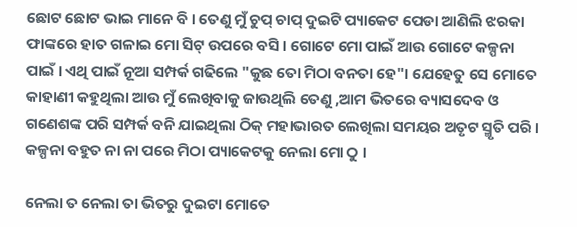ଛୋଟ ଛୋଟ ଭାଇ ମାନେ ବି । ତେଣୁ ମୁଁ ଚୁପ୍ ଚାପ୍ ଦୁଇଟି ପ୍ୟାକେଟ ପେଡା ଆଣିଲି ଝରକା ଫାଙ୍କରେ ହାତ ଗଳାଇ ମୋ ସିଟ୍ ଉପରେ ବସି । ଗୋଟେ ମୋ ପାଇଁ ଆଉ ଗୋଟେ କଳ୍ପନା ପାଇଁ । ଏଥି ପାଇଁ ନୂଆ ସମ୍ପର୍କ ଗଢିଲେ "କୁଛ ତୋ ମିଠା ବନତା ହେ"। ଯେହେତୁ ସେ ମୋତେ କାହାଣୀ କହୁଥିଲା ଆଉ ମୁଁ ଲେଖିବାକୁ ଜାଉଥିଲି ତେଣୁ ,ଆମ ଭିତରେ ବ୍ୟାସଦେବ ଓ ଗଣେଶଙ୍କ ପରି ସମ୍ପର୍କ ବନି ଯାଇଥିଲା ଠିକ୍ ମହାଭାରତ ଲେଖିଲା ସମୟର ଅତୃଟ ସ୍ମୃତି ପରି । କଳ୍ପନା ବହୁତ ନା ନା ପରେ ମିଠା ପ୍ୟାକେଟକୁ ନେଲା ମୋ ଠୁ ।

ନେଲା ତ ନେଲା ତା ଭିତରୁ ଦୁଇଟା ମୋତେ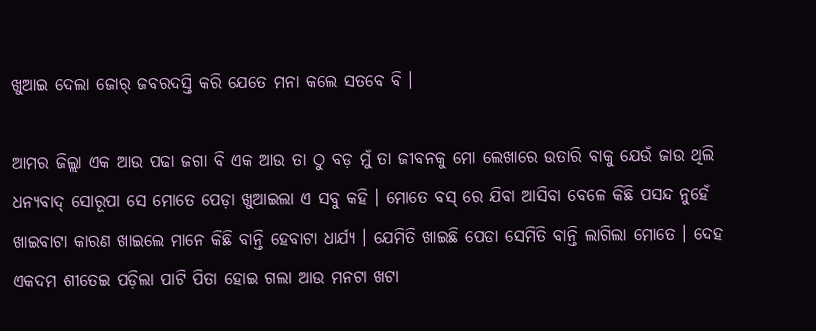ଖୁଆଇ ଦେଲା ଜୋର୍ ଜବରଦସ୍ତି କରି ଯେତେ ମନା କଲେ ସତବେ ବି ।

ଆମର ଜିଲ୍ଲା ଏକ ଆଉ ପଢା ଜଗା ବି ଏକ ଆଉ ତା ଠୁ ବଡ଼ ମୁଁ ତା ଜୀବନକୁ ମୋ ଲେଖାରେ ଉତାରି ବାକୁ ଯେଉଁ ଜାଉ ଥିଲି ଧନ୍ୟବାଦ୍ ସୋରୂପା ସେ ମୋତେ ପେଡ଼ା ଖୁଆଇଲା ଏ ସବୁ କହି । ମୋତେ ବସ୍ ରେ ଯିବା ଆସିବା ବେଳେ କିଛି ପସନ୍ଦ ନୁହେଁ ଖାଇବାଟା କାରଣ ଖାଇଲେ ମାନେ କିଛି ବାନ୍ତି ହେବାଟା ଧାର୍ଯ୍ୟ । ଯେମିତି ଖାଇଛି ପେଡା ସେମିତି ବାନ୍ତି ଲାଗିଲା ମୋତେ । ଦେହ ଏକଦମ ଶୀତେଇ ପଡ଼ିଲା ପାଟି ପିତା ହୋଇ ଗଲା ଆଉ ମନଟା ଖଟା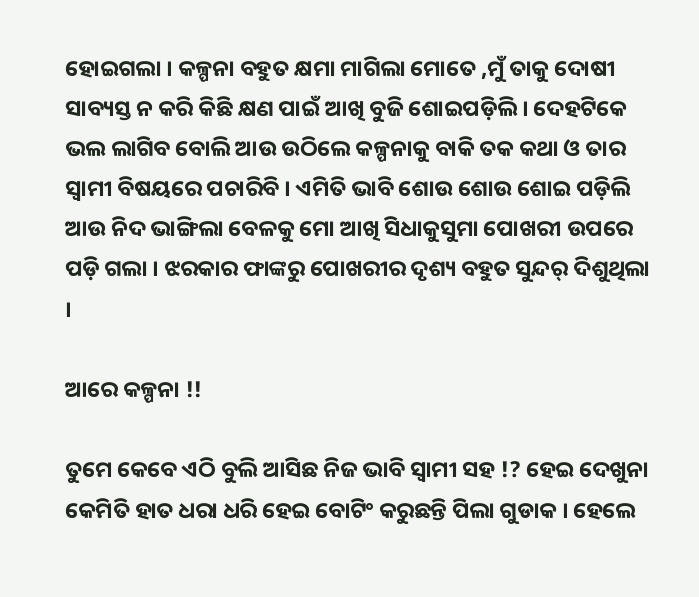ହୋଇଗଲା । କଳ୍ପନା ବହୁତ କ୍ଷମା ମାଗିଲା ମୋତେ ,ମୁଁ ତାକୁ ଦୋଷୀ ସାବ୍ୟସ୍ତ ନ କରି କିଛି କ୍ଷଣ ପାଇଁ ଆଖି ବୁଜି ଶୋଇପଡ଼ିଲି । ଦେହଟିକେ ଭଲ ଲାଗିବ ବୋଲି ଆଉ ଉଠିଲେ କଳ୍ପନାକୁ ବାକି ତକ କଥା ଓ ତାର ସ୍ବାମୀ ବିଷୟରେ ପଚାରିବି । ଏମିତି ଭାବି ଶୋଉ ଶୋଉ ଶୋଇ ପଡ଼ିଲି ଆଉ ନିଦ ଭାଙ୍ଗିଲା ବେଳକୁ ମୋ ଆଖି ସିଧାକୁସୁମା ପୋଖରୀ ଉପରେ ପଡ଼ି ଗଲା । ଝରକାର ଫାଙ୍କରୁ ପୋଖରୀର ଦୃଶ୍ୟ ବହୁତ ସୁନ୍ଦର୍ ଦିଶୁଥିଲା ।

ଆରେ କଳ୍ପନା !!

ତୁମେ କେବେ ଏଠି ବୁଲି ଆସିଛ ନିଜ ଭାବି ସ୍ବାମୀ ସହ !? ହେଇ ଦେଖୁନା କେମିତି ହାତ ଧରା ଧରି ହେଇ ବୋଟିଂ କରୁଛନ୍ତି ପିଲା ଗୁଡାକ । ହେଲେ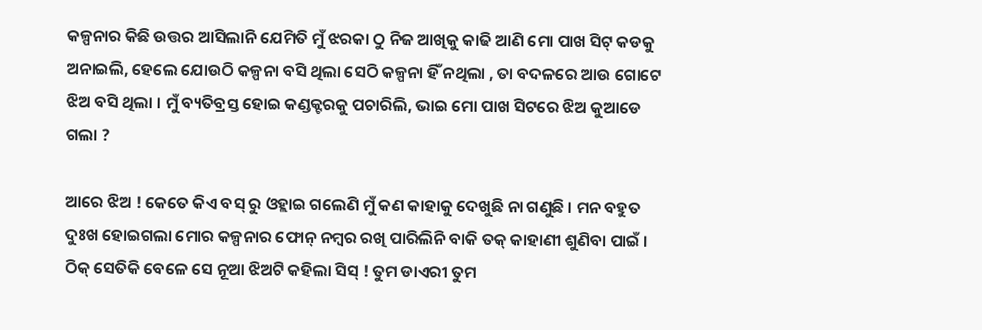କଳ୍ପନାର କିଛି ଉତ୍ତର ଆସିଲାନି ଯେମିତି ମୁଁ ଝରକା ଠୁ ନିଜ ଆଖିକୁ କାଢି ଆଣି ମୋ ପାଖ ସିଟ୍ କଡକୁ ଅନାଇଲି, ହେଲେ ଯୋଉଠି କଳ୍ପନା ବସି ଥିଲା ସେଠି କଳ୍ପନା ହିଁ ନଥିଲା , ତା ବଦଳରେ ଆଉ ଗୋଟେ ଝିଅ ବସି ଥିଲା । ମୁଁ ବ୍ୟତିବ୍ରସ୍ତ ହୋଇ କଣ୍ଡକ୍ଟରକୁ ପଚାରିଲି, ଭାଇ ମୋ ପାଖ ସିଟରେ ଝିଅ କୁଆଡେ ଗଲା ?

ଆରେ ଝିଅ ! କେତେ କିଏ ବସ୍ ରୁ ଓହ୍ଲାଇ ଗଲେଣି ମୁଁ କଣ କାହାକୁ ଦେଖୁଛି ନା ଗଣୁଛି । ମନ ବହୁତ ଦୁଃଖ ହୋଇଗଲା ମୋର କଳ୍ପନାର ଫୋନ୍ ନମ୍ବର ରଖି ପାରିଲିନି ବାକି ତକ୍ କାହାଣୀ ଶୁଣିବା ପାଇଁ । ଠିକ୍ ସେତିକି ବେଳେ ସେ ନୂଆ ଝିଅଟି କହିଲା ସିସ୍ ! ତୁମ ଡାଏରୀ ତୁମ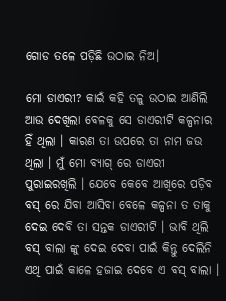ଗୋଡ ତଳେ ପଡ଼ିଛି ଉଠାଇ ନିଅ।

ମୋ ଡାଏରୀ? କାଇଁ କହି ତଳୁ ଉଠାଇ ଆଣିଲି ଆଉ ଦେଖିଲା ବେଳକୁ ସେ ଡାଏରୀଟି କଳ୍ପନାର ହିଁ ଥିଲା । କାରଣ ତା ଉପରେ ତା ନାମ ଜଉ ଥିଲା । ମୁଁ ମୋ ବ୍ୟାଗ୍ ରେ ଡାଏରୀ ପୁରାଇରଖିଲି । ଯେବେ କେବେ ଆଖିରେ ପଡ଼ିବ ବସ୍ ରେ ଯିବା ଆସିବା ବେଳେ କଳ୍ପନା ତ ତାକୁ ଦେଇ ଦେବି ତା ସନ୍ତକ ଡାଏରୀଟି । ଭାବି ଥିଲି ବସ୍ ବାଲା ଙ୍କୁ ଦେଇ ଦେବା ପାଇଁ କିନ୍ତୁ ଦେଲିନି ଏଥି ପାଇଁ କାଳେ ହଜାଇ ଦେବେ ଏ ବସ୍ ବାଲା ।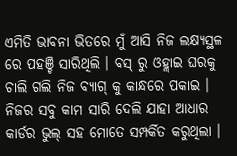ଏମିତି ଭାବନା ଭିତରେ ମୁଁ ଆସି ନିଜ ଲକ୍ଷ୍ୟସ୍ଥଳ ରେ ପହଞ୍ଚି ସାରିଥିଲି । ବସ୍ ରୁ ଓହ୍ଲାଇ ଘରକୁ ଚାଲି ଗଲି ନିଜ ବ୍ୟାଗ୍ କୁ କାନ୍ଧରେ ପକାଇ । ନିଜର ସବୁ କାମ ସାରି ଦେଲି ଯାହା ଆଧାର କାର୍ଡର ଭୁଲ୍ ସହ ମୋତେ ସମ୍ପର୍କିତ କରୁଥିଲା ।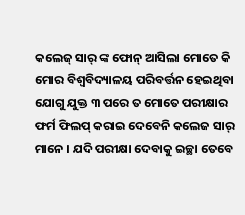କଲେଜ୍ ସାର୍ ଙ୍କ ଫୋନ୍ ଆସିଲା ମୋତେ କି ମୋର ବିଶ୍ୱବିଦ୍ୟାଳୟ ପରିବର୍ତ୍ତନ ହେଇଥିବା ଯୋଗୁ ଯୁକ୍ତ ୩ ପରେ ତ ମୋତେ ପରୀକ୍ଷାର ଫର୍ମ ଫିଲପ୍ କରାଇ ଦେବେନି କଲେଜ ସାର୍ ମାନେ । ଯଦି ପରୀକ୍ଷା ଦେବାକୁ ଇଚ୍ଛା ତେବେ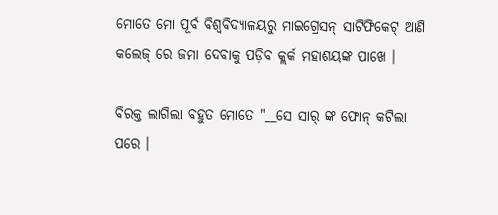ମୋତେ ମୋ ପୂର୍ବ ବିଶ୍ଵବିଦ୍ୟାଳୟରୁ ମାଇଗ୍ରେସନ୍ ସାଟିଫିକେଟ୍ ଆଣି କଲେଜ୍ ରେ ଜମା ଦେବାକୁ ପଡ଼ିବ କ୍ଲର୍କ ମହାଶୟଙ୍କ ପାଖେ ।

ବିରକ୍ତ ଲାଗିଲା ବହୁତ ମୋତେ "__ସେ ସାର୍ ଙ୍କ ଫୋନ୍ କଟିଲା ପରେ ।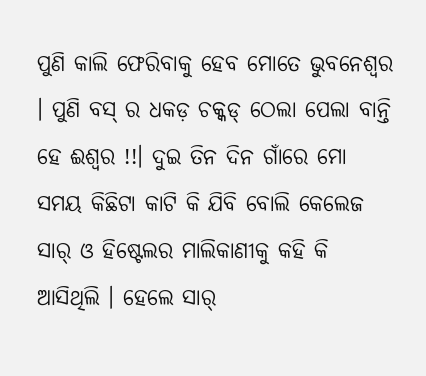ପୁଣି କାଲି ଫେରିବାକୁ ହେବ ମୋତେ ଭୁବନେଶ୍ୱର । ପୁଣି ବସ୍ ର ଧକଡ଼ ଚକ୍କଡ୍ ଠେଲା ପେଲା ବାନ୍ତି ହେ ଈଶ୍ୱର !!। ଦୁଇ ତିନ ଦିନ ଗାଁରେ ମୋ ସମୟ କିଛିଟା କାଟି କି ଯିବି ବୋଲି କେଲେଜ ସାର୍ ଓ ହିଷ୍ଟେଲର ମାଲିକାଣୀକୁ କହି କି ଆସିଥିଲି । ହେଲେ ସାର୍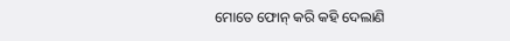ମୋତେ ଫୋନ୍ କରି କହି ଦେଲାଣି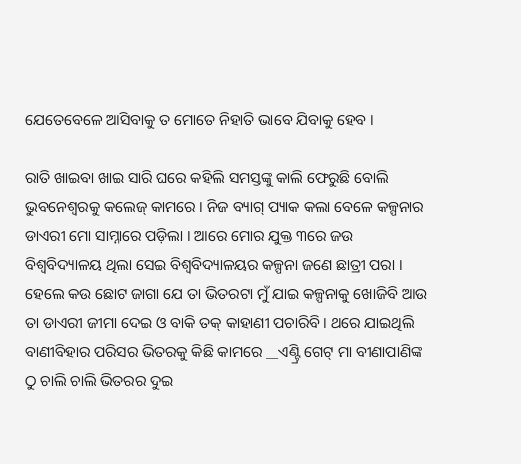ଯେତେବେଳେ ଆସିବାକୁ ତ ମୋତେ ନିହାତି ଭାବେ ଯିବାକୁ ହେବ ।

ରାତି ଖାଇବା ଖାଇ ସାରି ଘରେ କହିଲି ସମସ୍ତଙ୍କୁ କାଲି ଫେରୁଛି ବୋଲି ଭୁବନେଶ୍ଵରକୁ କଲେଜ୍ କାମରେ । ନିଜ ବ୍ୟାଗ୍ ପ୍ୟାକ କଲା ବେଳେ କଳ୍ପନାର ଡାଏରୀ ମୋ ସାମ୍ନାରେ ପଡ଼ିଲା । ଆରେ ମୋର ଯୁକ୍ତ ୩ରେ ଜଉ ବିଶ୍ୱବିଦ୍ୟାଳୟ ଥିଲା ସେଇ ବିଶ୍ୱବିଦ୍ୟାଳୟର କଳ୍ପନା ଜଣେ ଛାତ୍ରୀ ପରା । ହେଲେ କଉ ଛୋଟ ଜାଗା ଯେ ତା ଭିତରଟା ମୁଁ ଯାଇ କଳ୍ପନାକୁ ଖୋଜିବି ଆଉ ତା ଡାଏରୀ ଜୀମା ଦେଇ ଓ ବାକି ତକ୍ କାହାଣୀ ପଚାରିବି । ଥରେ ଯାଇଥିଲି ବାଣୀବିହାର ପରିସର ଭିତରକୁ କିଛି କାମରେ __ଏଣ୍ଟ୍ରି ଗେଟ୍ ମା ବୀଣାପାଣିଙ୍କ ଠୁ ଚାଲି ଚାଲି ଭିତରର ଦୁଇ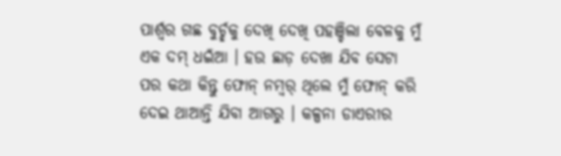ପାର୍ଶ୍ଵର ଗଛ ବୁର୍ଚ୍ଛକୁ ଦେଖି ଦେଖି ପହଞ୍ଚିଲା ବେଳକୁ ମୁଁ ଏକ ଦମ୍ ଧଇଁଆ । ହଉ ଛାଡ଼ ଦେଖା ଯିବ ସେଟା ପର କଥା କିନ୍ତୁ ଫୋନ୍ ନମ୍ବର୍ ଥିଲେ ମୁଁ ଫୋନ୍ କରି ଦେଇ ଥାଆନ୍ତି ଯିବା ଆଗରୁ । କଳ୍ପନା ଡାଏରୀର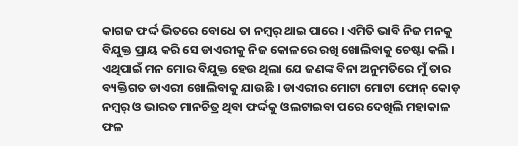କାଗଜ ଫର୍ଦ୍ଦ ଭିତରେ ବୋଧେ ତା ନମ୍ୱର୍ ଥାଇ ପାରେ । ଏମିତି ଭାବି ନିଜ ମନକୁ ବିଯୁକ୍ତ ପ୍ରାୟ କରି ସେ ଡାଏରୀକୁ ନିଜ କୋଳରେ ରଖି ଖୋଲିବାକୁ ଚେଷ୍ଟା କଲି । ଏଥିପାଇଁ ମନ ମୋର ବିଯୁକ୍ତ ହେଉ ଥିଲା ଯେ ଜଣଙ୍କ ବିନା ଅନୁମତିରେ ମୁଁ ତାର ବ୍ୟକ୍ତିଗତ ଡାଏରୀ ଖୋଲିବାକୁ ଯାଉଛି । ଡାଏରୀର ମୋଟା ମୋଟା ଫୋନ୍ କୋଡ଼ ନମ୍ୱର୍ ଓ ଭାରତ ମାନଚିତ୍ର ଥିବା ଫର୍ଦ୍ଦକୁ ଓଲଟାଇବା ପରେ ଦେଖିଲି ମହାକାଳ ଫଳ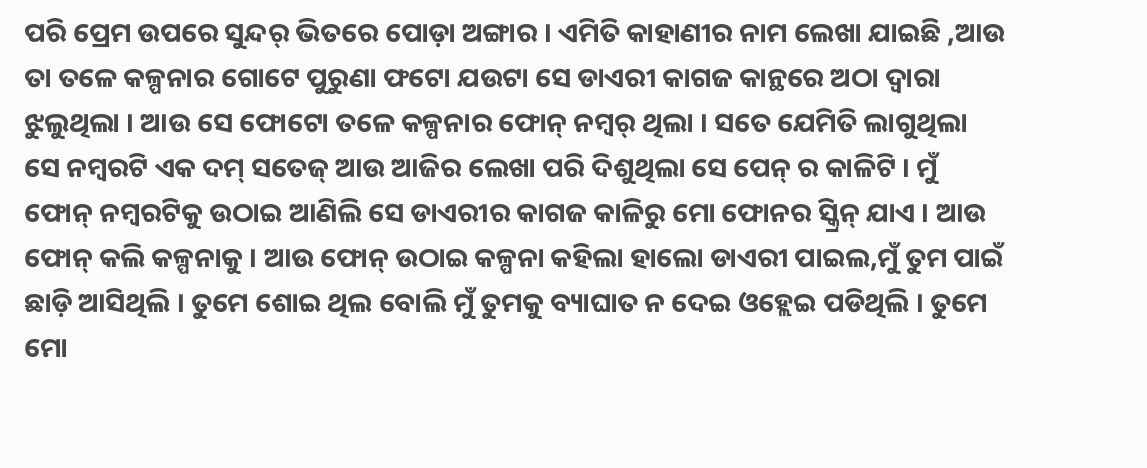ପରି ପ୍ରେମ ଉପରେ ସୁନ୍ଦର୍ ଭିତରେ ପୋଡ଼ା ଅଙ୍ଗାର । ଏମିତି କାହାଣୀର ନାମ ଲେଖା ଯାଇଛି ,ଆଉ ତା ତଳେ କଳ୍ପନାର ଗୋଟେ ପୁରୁଣା ଫଟୋ ଯଉଟା ସେ ଡାଏରୀ କାଗଜ କାନ୍ଥରେ ଅଠା ଦ୍ଵାରା ଝୁଲୁଥିଲା । ଆଉ ସେ ଫୋଟୋ ତଳେ କଳ୍ପନାର ଫୋନ୍ ନମ୍ୱର୍ ଥିଲା । ସତେ ଯେମିତି ଲାଗୁଥିଲା ସେ ନମ୍ବରଟି ଏକ ଦମ୍ ସତେଜ୍ ଆଉ ଆଜିର ଲେଖା ପରି ଦିଶୁଥିଲା ସେ ପେନ୍ ର କାଳିଟି । ମୁଁ ଫୋନ୍ ନମ୍ବରଟିକୁ ଉଠାଇ ଆଣିଲି ସେ ଡାଏରୀର କାଗଜ କାଳିରୁ ମୋ ଫୋନର ସ୍କ୍ରିନ୍ ଯାଏ । ଆଉ ଫୋନ୍ କଲି କଳ୍ପନାକୁ । ଆଉ ଫୋନ୍ ଉଠାଇ କଳ୍ପନା କହିଲା ହାଲୋ ଡାଏରୀ ପାଇଲ,ମୁଁ ତୁମ ପାଇଁ ଛାଡ଼ି ଆସିଥିଲି । ତୁମେ ଶୋଇ ଥିଲ ବୋଲି ମୁଁ ତୁମକୁ ବ୍ୟାଘାତ ନ ଦେଇ ଓହ୍ଲେଇ ପଡିଥିଲି । ତୁମେ ମୋ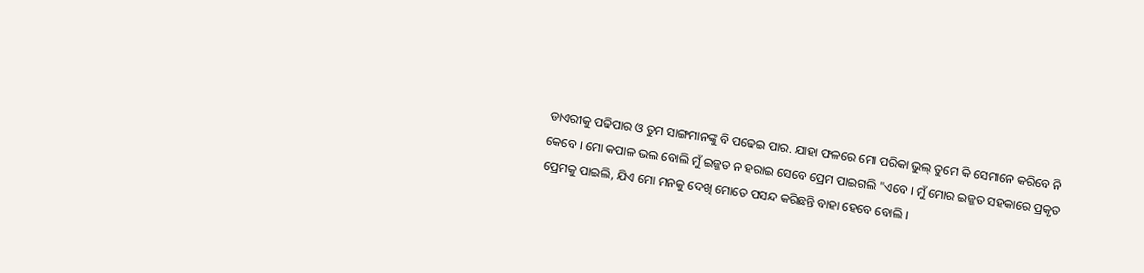ଡାଏରୀକୁ ପଢିପାର ଓ ତୁମ ସାଙ୍ଗମାନଙ୍କୁ ବି ପଢେଇ ପାର. ଯାହା ଫଳରେ ମୋ ପରିକା ଭୁଲ୍ ତୁମେ କି ସେମାନେ କରିବେ ନି କେବେ । ମୋ କପାଳ ଭଲ ବୋଲି ମୁଁ ଇଜ୍ଜତ ନ ହରାଇ ସେବେ ପ୍ରେମ ପାଇଗଲି "ଏବେ । ମୁଁ ମୋର ଇଜ୍ଜତ ସହକାରେ ପ୍ରକୃତ ପ୍ରେମକୁ ପାଇଲି, ଯିଏ ମୋ ମନକୁ ଦେଖି ମୋତେ ପସନ୍ଦ କରିଛନ୍ତି ବାହା ହେବେ ବୋଲି ।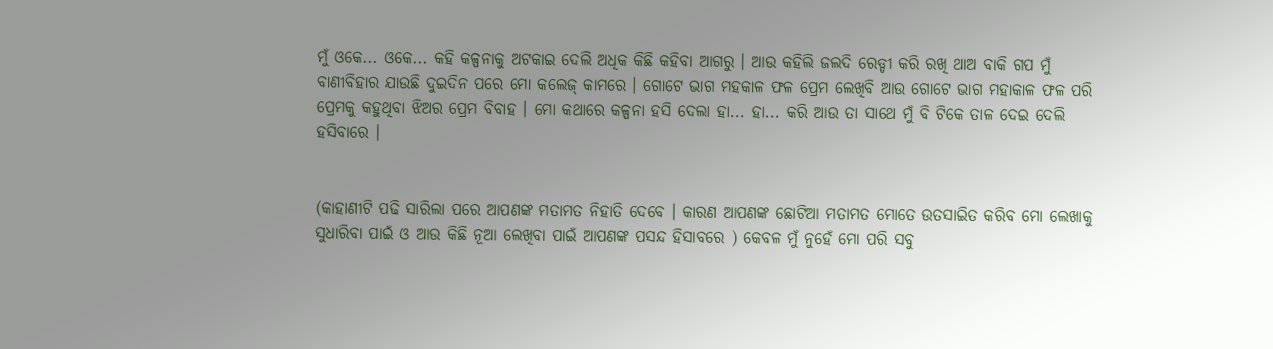ମୁଁ ଓକେ... ଓକେ... କହି କଳ୍ପନାକୁ ଅଟକାଇ ଦେଲି ଅଧିକ କିଛି କହିବା ଆଗରୁ । ଆଉ କହିଲି ଜଲଦି ରେଡ୍ଡୀ କରି ରଖି ଥାଅ ବାକି ଗପ ମୁଁ ବାଣୀବିହାର ଯାଉଛି ଦୁଇଦିନ ପରେ ମୋ କଲେଜ୍ କାମରେ । ଗୋଟେ ଭାଗ ମହକାଳ ଫଳ ପ୍ରେମ ଲେଖିବି ଆଉ ଗୋଟେ ଭାଗ ମହାକାଳ ଫଳ ପରି ପ୍ରେମକୁ କହୁଥିବା ଝିଅର ପ୍ରେମ ବିବାହ । ମୋ କଥାରେ କଳ୍ପନା ହସି ଦେଲା ହା... ହା... କରି ଆଉ ତା ସାଥେ ମୁଁ ବି ଟିକେ ତାଳ ଦେଇ ଦେଲି ହସିବାରେ ।


(କାହାଣୀଟି ପଢି ସାରିଲା ପରେ ଆପଣଙ୍କ ମତାମତ ନିହାତି ଦେବେ । କାରଣ ଆପଣଙ୍କ ଛୋଟିଆ ମତାମତ ମୋତେ ଉତସାଇିତ କରିବ ମୋ ଲେଖାକୁ ସୁଧାରିବା ପାଇଁ ଓ ଆଉ କିଛି ନୂଆ ଲେଖିବା ପାଇଁ ଆପଣଙ୍କ ପସନ୍ଦ ହିସାବରେ ) କେବଳ ମୁଁ ନୁହେଁ ମୋ ପରି ସବୁ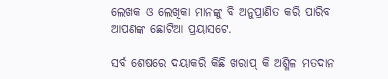ଲେଖକ ଓ ଲେଖିକା ମାନଙ୍କୁ ବି ଅନୁପ୍ରାଣିତ କରି ପାରିବ ଆପଣଙ୍କ ଛୋଟିଆ ପ୍ରୟାସଟେ.

ସର୍ବ ଶେଷରେ ଦୟାକରି କିଛି ଖରାପ୍ କି ଅଶ୍ଳିଳ ମତଦାନ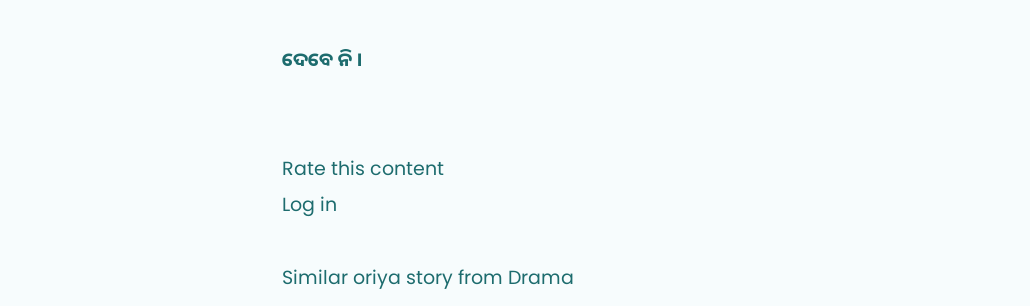ଦେବେ ନି ।


Rate this content
Log in

Similar oriya story from Drama